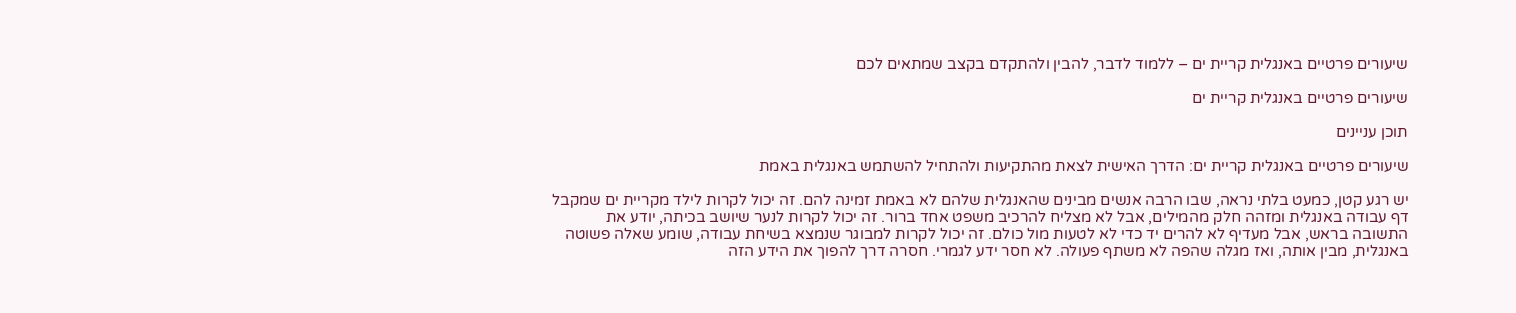שיעורים פרטיים באנגלית קריית ים – ללמוד לדבר, להבין ולהתקדם בקצב שמתאים לכם

שיעורים פרטיים באנגלית קריית ים

תוכן עניינים

שיעורים פרטיים באנגלית קריית ים: הדרך האישית לצאת מהתקיעות ולהתחיל להשתמש באנגלית באמת

יש רגע קטן, כמעט בלתי נראה, שבו הרבה אנשים מבינים שהאנגלית שלהם לא באמת זמינה להם. זה יכול לקרות לילד מקריית ים שמקבל דף עבודה באנגלית ומזהה חלק מהמילים, אבל לא מצליח להרכיב משפט אחד ברור. זה יכול לקרות לנער שיושב בכיתה, יודע את התשובה בראש, אבל מעדיף לא להרים יד כדי לא לטעות מול כולם. זה יכול לקרות למבוגר שנמצא בשיחת עבודה, שומע שאלה פשוטה באנגלית, מבין אותה, ואז מגלה שהפה לא משתף פעולה. לא חסר ידע לגמרי. חסרה דרך להפוך את הידע הזה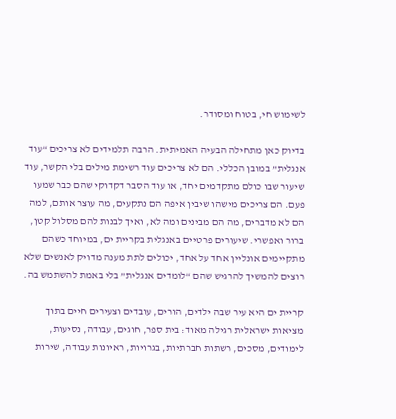לשימוש חי, בטוח ומסודר.

בדיוק כאן מתחילה הבעיה האמיתית. הרבה תלמידים לא צריכים “עוד אנגלית” במובן הכללי. הם לא צריכים עוד רשימת מילים בלי הקשר, עוד שיעור שבו כולם מתקדמים יחד, או עוד הסבר דקדוקי שהם כבר שמעו פעם. הם צריכים מישהו שיבין איפה הם נתקעים, מה עוצר אותם, למה הם לא מדברים, מה הם מבינים ומה לא, ואיך לבנות להם מסלול קטן, ברור ואפשרי. שיעורים פרטיים באנגלית בקריית ים, במיוחד כשהם מתקיימים אונליין אחד על אחד, יכולים לתת מענה מדויק לאנשים שלא רוצים להמשיך להרגיש שהם “לומדים אנגלית” בלי באמת להשתמש בה.

קריית ים היא עיר שבה ילדים, הורים, עובדים וצעירים חיים בתוך מציאות ישראלית רגילה מאוד: בית ספר, חוגים, עבודה, נסיעות, לימודים, מסכים, רשתות חברתיות, בגרויות, ראיונות עבודה, שירות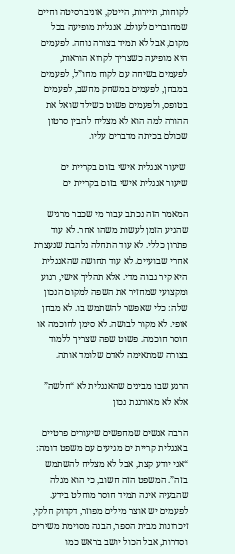לקוחות, תיירות, הייטק, אוניברסיטה וחיים שמחוברים לעולם. אנגלית מופיעה בכל מקום, אבל לא תמיד בצורה נוחה. לפעמים היא מופיעה כשצריך לקרוא הוראות, לפעמים בשיחה עם לקוח מחו”ל, לפעמים במבחן, לפעמים במשחק מחשב, לפעמים בטופס, ולפעמים פשוט כשילד שואל את ההורה למה הוא לא מצליח להבין סרטון שכולם בכיתה מדברים עליו.

 שיעור אנגלית אישי בזום בקריית ים
שיעור אנגלית אישי בזום בקריית ים

המאמר הזה נכתב עבור מי שכבר מרגיש שהגיע הזמן לעשות משהו אחר. לא עוד פתרון כללי. לא עוד התחלה נלהבת שנעצרת אחרי שבועיים. לא עוד תחושה שהאנגלית היא קיר גבוה מדי. אלא תהליך אישי, רגוע ומקצועי שמחזיר את השפה למקום הנכון שלה: כלי שאפשר להשתמש בו. לא מבחן אופי. לא מקור לבושה. לא סימן לחוכמה או חוסר חוכמה. פשוט שפה שצריך ללמוד בצורה שמתאימה לאדם שלומד אותה.

הרגע שבו מבינים שהאנגלית לא “חלשה” אלא לא מאורגנת נכון

הרבה אנשים שמחפשים שיעורים פרטיים באנגלית קריית ים מגיעים עם משפט דומה: “אני יודע קצת, אבל לא מצליח להשתמש בזה”. המשפט הזה חשוב, כי הוא מגלה שהבעיה אינה תמיד חוסר מוחלט בידע. לפעמים יש אוצר מילים מפוזר, דקדוק חלקי, זיכרונות מבית הספר, הבנה מסוימת משירים וסדרות, אבל הכול יושב בראש כמו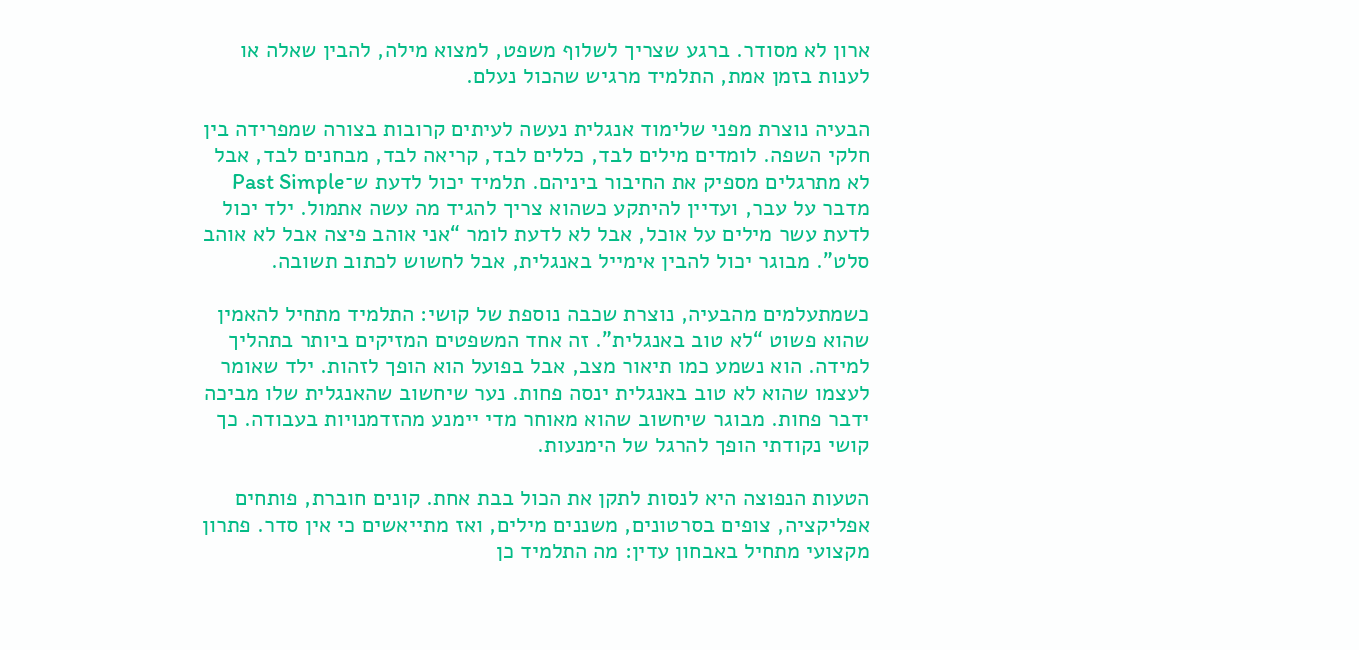ארון לא מסודר. ברגע שצריך לשלוף משפט, למצוא מילה, להבין שאלה או לענות בזמן אמת, התלמיד מרגיש שהכול נעלם.

הבעיה נוצרת מפני שלימוד אנגלית נעשה לעיתים קרובות בצורה שמפרידה בין חלקי השפה. לומדים מילים לבד, כללים לבד, קריאה לבד, מבחנים לבד, אבל לא מתרגלים מספיק את החיבור ביניהם. תלמיד יכול לדעת ש־Past Simple מדבר על עבר, ועדיין להיתקע כשהוא צריך להגיד מה עשה אתמול. ילד יכול לדעת עשר מילים על אוכל, אבל לא לדעת לומר “אני אוהב פיצה אבל לא אוהב סלט”. מבוגר יכול להבין אימייל באנגלית, אבל לחשוש לכתוב תשובה.

כשמתעלמים מהבעיה, נוצרת שכבה נוספת של קושי: התלמיד מתחיל להאמין שהוא פשוט “לא טוב באנגלית”. זה אחד המשפטים המזיקים ביותר בתהליך למידה. הוא נשמע כמו תיאור מצב, אבל בפועל הוא הופך לזהות. ילד שאומר לעצמו שהוא לא טוב באנגלית ינסה פחות. נער שיחשוב שהאנגלית שלו מביכה ידבר פחות. מבוגר שיחשוב שהוא מאוחר מדי יימנע מהזדמנויות בעבודה. כך קושי נקודתי הופך להרגל של הימנעות.

הטעות הנפוצה היא לנסות לתקן את הכול בבת אחת. קונים חוברת, פותחים אפליקציה, צופים בסרטונים, משננים מילים, ואז מתייאשים כי אין סדר. פתרון מקצועי מתחיל באבחון עדין: מה התלמיד כן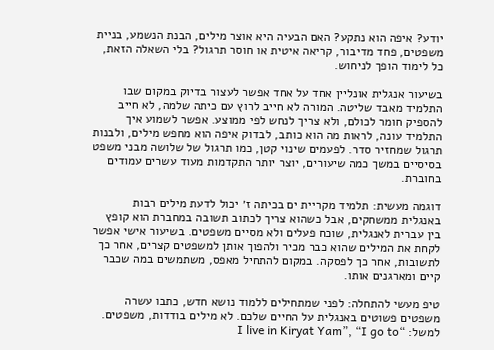יודע? איפה הוא נתקע? האם הבעיה היא אוצר מילים, הבנת הנשמע, בניית משפטים, פחד מדיבור, קריאה איטית או חוסר תרגול? בלי השאלה הזאת, כל לימוד הופך לניחוש.

בשיעור אנגלית אונליין אחד על אחד אפשר לעצור בדיוק במקום שבו התלמיד מאבד שליטה. המורה לא חייב לרוץ עם כיתה שלמה, לא חייב להספיק חומר לכולם, ולא צריך לנחש לפי ממוצע. אפשר לשמוע איך התלמיד עונה, לראות מה הוא כותב, לבדוק איפה הוא מחפש מילים, ולבנות תרגול שמחזיר סדר. לפעמים שינוי קטן, כמו תרגול של שלושה מבני משפט בסיסיים במשך כמה שיעורים, יוצר יותר התקדמות מעוד עשרים עמודים בחוברת.

דוגמה מעשית: תלמיד מקריית ים בכיתה ז׳ יכול לדעת מילים רבות באנגלית ממשחקים, אבל כשהוא צריך לכתוב תשובה במחברת הוא קופץ בין עברית לאנגלית, שוכח פעלים ולא מסיים משפטים. בשיעור אישי אפשר לקחת את המילים שהוא כבר מכיר ולהפוך אותן למשפטים קצרים, אחר כך לתשובות, אחר כך לפסקה. במקום להתחיל מאפס, משתמשים במה שכבר קיים ומארגנים אותו.

טיפ מעשי להתחלה: לפני שמתחילים ללמוד נושא חדש, כתבו עשרה משפטים פשוטים באנגלית על החיים שלכם. לא מילים בודדות, משפטים. למשל: “I live in Kiryat Yam”, “I go to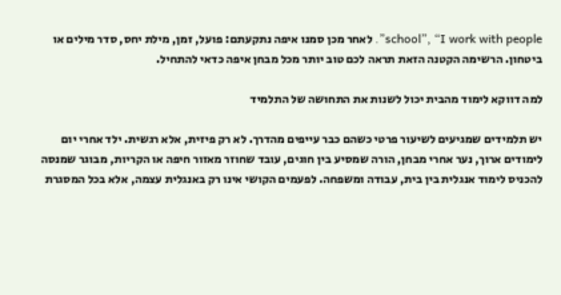school”, “I work with people”. לאחר מכן סמנו איפה נתקעתם: פועל, זמן, מילת יחס, סדר מילים או ביטחון. הרשימה הקטנה הזאת תראה לכם טוב יותר מכל מבחן איפה כדאי להתחיל.

למה דווקא לימוד מהבית יכול לשנות את התחושה של התלמיד

יש תלמידים שמגיעים לשיעור פרטי כשהם כבר עייפים מהדרך. לא רק פיזית, אלא רגשית. ילד אחרי יום לימודים ארוך, נער אחרי מבחן, הורה שמסיע בין חוגים, עובד שחוזר מאזור חיפה או הקריות, מבוגר שמנסה להכניס לימוד אנגלית בין בית, עבודה ומשפחה. לפעמים הקושי אינו רק באנגלית עצמה, אלא בכל המסגרת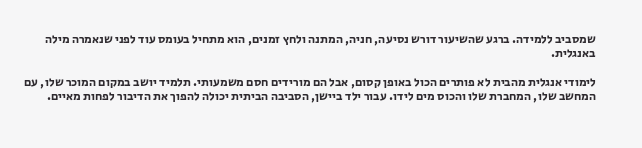שמסביב ללמידה. ברגע שהשיעור דורש נסיעה, חניה, המתנה ולחץ זמנים, הוא מתחיל בעומס עוד לפני שנאמרה מילה באנגלית.

לימודי אנגלית מהבית לא פותרים הכול באופן קסום, אבל הם מורידים חסם משמעותי. תלמיד יושב במקום המוכר שלו, עם המחשב שלו, המחברת שלו והכוס מים לידו. עבור ילד ביישן, הסביבה הביתית יכולה להפוך את הדיבור לפחות מאיים.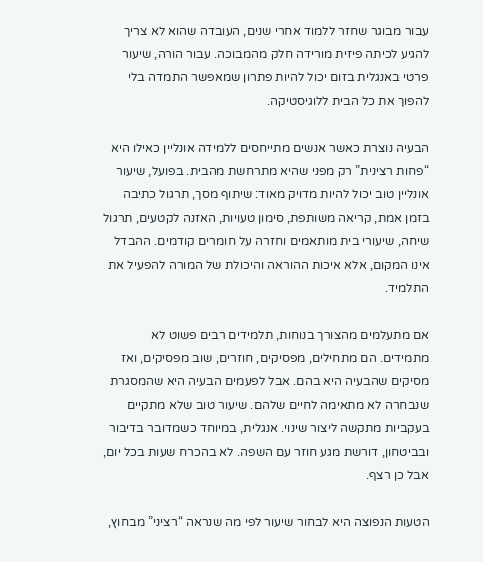עבור מבוגר שחזר ללמוד אחרי שנים, העובדה שהוא לא צריך להגיע לכיתה פיזית מורידה חלק מהמבוכה. עבור הורה, שיעור פרטי באנגלית בזום יכול להיות פתרון שמאפשר התמדה בלי להפוך את כל הבית ללוגיסטיקה.

הבעיה נוצרת כאשר אנשים מתייחסים ללמידה אונליין כאילו היא “פחות רצינית” רק מפני שהיא מתרחשת מהבית. בפועל, שיעור אונליין טוב יכול להיות מדויק מאוד: שיתוף מסך, תרגול כתיבה בזמן אמת, קריאה משותפת, סימון טעויות, האזנה לקטעים, תרגול שיחה, שיעורי בית מותאמים וחזרה על חומרים קודמים. ההבדל אינו המקום, אלא איכות ההוראה והיכולת של המורה להפעיל את התלמיד.

אם מתעלמים מהצורך בנוחות, תלמידים רבים פשוט לא מתמידים. הם מתחילים, מפסיקים, חוזרים, שוב מפסיקים, ואז מסיקים שהבעיה היא בהם. אבל לפעמים הבעיה היא שהמסגרת שנבחרה לא מתאימה לחיים שלהם. שיעור טוב שלא מתקיים בעקביות מתקשה ליצור שינוי. אנגלית, במיוחד כשמדובר בדיבור ובביטחון, דורשת מגע חוזר עם השפה. לא בהכרח שעות בכל יום, אבל כן רצף.

הטעות הנפוצה היא לבחור שיעור לפי מה שנראה “רציני” מבחוץ,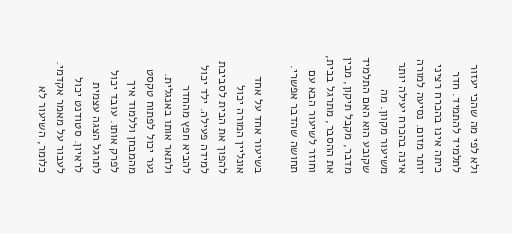ולא לפי מה שהכי יעזור לתלמיד להתמיד. חדר כיתה אינו בהכרח רציני יותר מזום. נסיעה למורה אינה בהכרח יעילה יותר משיעור מקוון. מה שקובע הוא האם התלמיד מדבר, מקבל תיקון, מבין את ההסבר, מתרגל בבית, וחוזר לשיעור הבא עם תחושה שהדבר אפשרי.

בשיעור אחד על אחד אונליין המורה יכול להפוך את הבית לסביבת למידה פעילה. ילד יכול להביא חפץ מהחדר ולתאר אותו באנגלית. נער יכול לפתוח טקסט מהמבחן וללמוד איך לפרק אותו. עובד יכול לתרגל הצגה עצמית לראיון. סטודנט יכול לעבור על מאמר אקדמי. כלומר, השיעור לא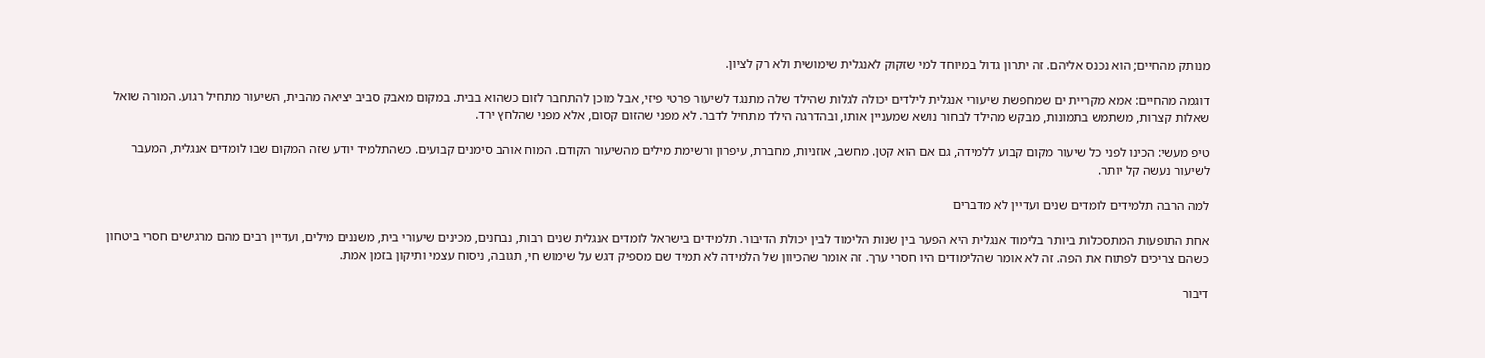מנותק מהחיים; הוא נכנס אליהם. זה יתרון גדול במיוחד למי שזקוק לאנגלית שימושית ולא רק לציון.

דוגמה מהחיים: אמא מקריית ים שמחפשת שיעורי אנגלית לילדים יכולה לגלות שהילד שלה מתנגד לשיעור פרטי פיזי, אבל מוכן להתחבר לזום כשהוא בבית. במקום מאבק סביב יציאה מהבית, השיעור מתחיל רגוע. המורה שואל שאלות קצרות, משתמש בתמונות, מבקש מהילד לבחור נושא שמעניין אותו, ובהדרגה הילד מתחיל לדבר. לא מפני שהזום קסום, אלא מפני שהלחץ ירד.

טיפ מעשי: הכינו לפני כל שיעור מקום קבוע ללמידה, גם אם הוא קטן. מחשב, אוזניות, מחברת, עיפרון ורשימת מילים מהשיעור הקודם. המוח אוהב סימנים קבועים. כשהתלמיד יודע שזה המקום שבו לומדים אנגלית, המעבר לשיעור נעשה קל יותר.

למה הרבה תלמידים לומדים שנים ועדיין לא מדברים

אחת התופעות המתסכלות ביותר בלימוד אנגלית היא הפער בין שנות הלימוד לבין יכולת הדיבור. תלמידים בישראל לומדים אנגלית שנים רבות, נבחנים, מכינים שיעורי בית, משננים מילים, ועדיין רבים מהם מרגישים חסרי ביטחון כשהם צריכים לפתוח את הפה. זה לא אומר שהלימודים היו חסרי ערך. זה אומר שהכיוון של הלמידה לא תמיד שם מספיק דגש על שימוש חי, תגובה, ניסוח עצמי ותיקון בזמן אמת.

דיבור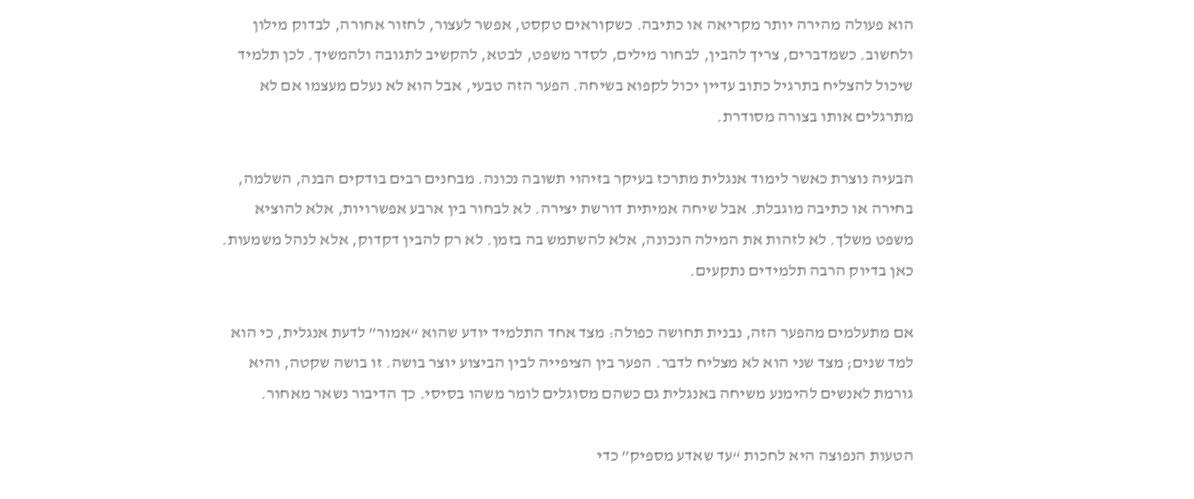הוא פעולה מהירה יותר מקריאה או כתיבה. כשקוראים טקסט, אפשר לעצור, לחזור אחורה, לבדוק מילון ולחשוב. כשמדברים, צריך להבין, לבחור מילים, לסדר משפט, לבטא, להקשיב לתגובה ולהמשיך. לכן תלמיד שיכול להצליח בתרגיל כתוב עדיין יכול לקפוא בשיחה. הפער הזה טבעי, אבל הוא לא נעלם מעצמו אם לא מתרגלים אותו בצורה מסודרת.

הבעיה נוצרת כאשר לימוד אנגלית מתרכז בעיקר בזיהוי תשובה נכונה. מבחנים רבים בודקים הבנה, השלמה, בחירה או כתיבה מוגבלת. אבל שיחה אמיתית דורשת יצירה. לא לבחור בין ארבע אפשרויות, אלא להוציא משפט משלך. לא לזהות את המילה הנכונה, אלא להשתמש בה בזמן. לא רק להבין דקדוק, אלא לנהל משמעות. כאן בדיוק הרבה תלמידים נתקעים.

אם מתעלמים מהפער הזה, נבנית תחושה כפולה: מצד אחד התלמיד יודע שהוא “אמור” לדעת אנגלית, כי הוא למד שנים; מצד שני הוא לא מצליח לדבר. הפער בין הציפייה לבין הביצוע יוצר בושה. זו בושה שקטה, והיא גורמת לאנשים להימנע משיחה באנגלית גם כשהם מסוגלים לומר משהו בסיסי. כך הדיבור נשאר מאחור.

הטעות הנפוצה היא לחכות “עד שאדע מספיק” כדי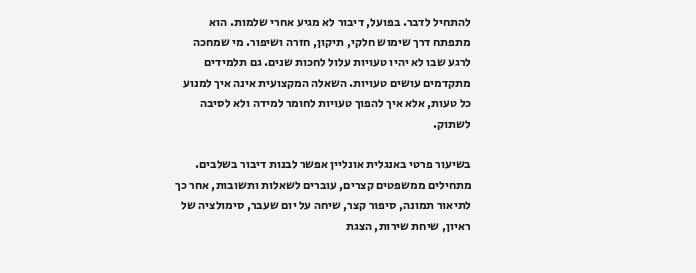להתחיל לדבר. בפועל, דיבור לא מגיע אחרי שלמות. הוא מתפתח דרך שימוש חלקי, תיקון, חזרה ושיפור. מי שמחכה לרגע שבו לא יהיו טעויות עלול לחכות שנים. גם תלמידים מתקדמים עושים טעויות. השאלה המקצועית אינה איך למנוע כל טעות, אלא איך להפוך טעויות לחומר למידה ולא לסיבה לשתוק.

בשיעור פרטי באנגלית אונליין אפשר לבנות דיבור בשלבים. מתחילים ממשפטים קצרים, עוברים לשאלות ותשובות, אחר כך לתיאור תמונה, סיפור קצר, שיחה על יום שעבר, סימולציה של ראיון, שיחת שירות, הצגת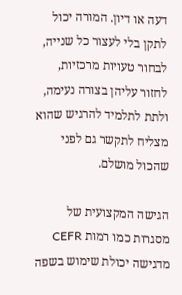דעה או דיון. המורה יכול לתקן בלי לעצור כל שנייה, לבחור טעויות מרכזיות, לחזור עליהן בצורה נעימה, ולתת לתלמיד להרגיש שהוא מצליח לתקשר גם לפני שהכול מושלם.

הגישה המקצועית של מסגרות כמו רמות CEFR מדגישה יכולת שימוש בשפה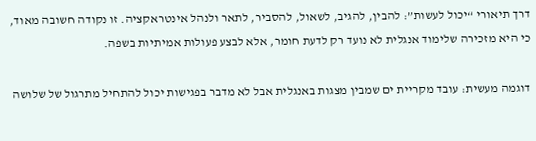דרך תיאורי “יכול לעשות”: להבין, להגיב, לשאול, להסביר, לתאר ולנהל אינטראקציה. זו נקודה חשובה מאוד, כי היא מזכירה שלימוד אנגלית לא נועד רק לדעת חומר, אלא לבצע פעולות אמיתיות בשפה.

דוגמה מעשית: עובד מקריית ים שמבין מצגות באנגלית אבל לא מדבר בפגישות יכול להתחיל מתרגול של שלושה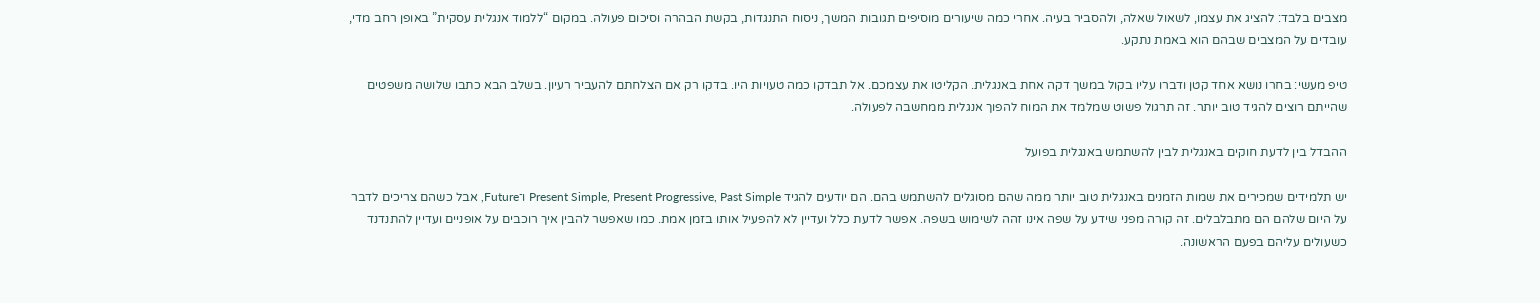מצבים בלבד: להציג את עצמו, לשאול שאלה, ולהסביר בעיה. אחרי כמה שיעורים מוסיפים תגובות המשך, ניסוח התנגדות, בקשת הבהרה וסיכום פעולה. במקום “ללמוד אנגלית עסקית” באופן רחב מדי, עובדים על המצבים שבהם הוא באמת נתקע.

טיפ מעשי: בחרו נושא אחד קטן ודברו עליו בקול במשך דקה אחת באנגלית. הקליטו את עצמכם. אל תבדקו כמה טעויות היו. בדקו רק אם הצלחתם להעביר רעיון. בשלב הבא כתבו שלושה משפטים שהייתם רוצים להגיד טוב יותר. זה תרגול פשוט שמלמד את המוח להפוך אנגלית ממחשבה לפעולה.

ההבדל בין לדעת חוקים באנגלית לבין להשתמש באנגלית בפועל

יש תלמידים שמכירים את שמות הזמנים באנגלית טוב יותר ממה שהם מסוגלים להשתמש בהם. הם יודעים להגיד Present Simple, Present Progressive, Past Simple ו־Future, אבל כשהם צריכים לדבר על היום שלהם הם מתבלבלים. זה קורה מפני שידע על שפה אינו זהה לשימוש בשפה. אפשר לדעת כלל ועדיין לא להפעיל אותו בזמן אמת. כמו שאפשר להבין איך רוכבים על אופניים ועדיין להתנדנד כשעולים עליהם בפעם הראשונה.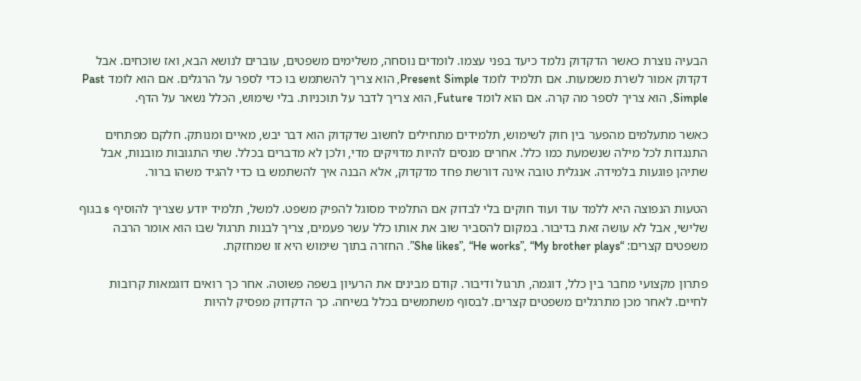הבעיה נוצרת כאשר הדקדוק נלמד כיעד בפני עצמו. לומדים נוסחה, משלימים משפטים, עוברים לנושא הבא, ואז שוכחים. אבל דקדוק אמור לשרת משמעות. אם תלמיד לומד Present Simple, הוא צריך להשתמש בו כדי לספר על הרגלים. אם הוא לומד Past Simple, הוא צריך לספר מה קרה. אם הוא לומד Future, הוא צריך לדבר על תוכניות. בלי שימוש, הכלל נשאר על הדף.

כאשר מתעלמים מהפער בין חוק לשימוש, תלמידים מתחילים לחשוב שדקדוק הוא דבר יבש, מאיים ומנותק. חלקם מפתחים התנגדות לכל מילה שנשמעת כמו כלל. אחרים מנסים להיות מדויקים מדי, ולכן לא מדברים בכלל. שתי התגובות מובנות, אבל שתיהן פוגעות בלמידה. אנגלית טובה אינה דורשת פחד מדקדוק, אלא הבנה איך להשתמש בו כדי להגיד משהו ברור.

הטעות הנפוצה היא ללמד עוד ועוד חוקים בלי לבדוק אם התלמיד מסוגל להפיק משפט. למשל, תלמיד יודע שצריך להוסיף s בגוף שלישי, אבל לא עושה זאת בדיבור. במקום להסביר שוב את אותו כלל עשר פעמים, צריך לבנות תרגול שבו הוא אומר הרבה משפטים קצרים: “She likes”, “He works”, “My brother plays”. החזרה בתוך שימוש היא זו שמחזקת.

פתרון מקצועי מחבר בין כלל, דוגמה, תרגול ודיבור. קודם מבינים את הרעיון בשפה פשוטה. אחר כך רואים דוגמאות קרובות לחיים. לאחר מכן מתרגלים משפטים קצרים. לבסוף משתמשים בכלל בשיחה. כך הדקדוק מפסיק להיות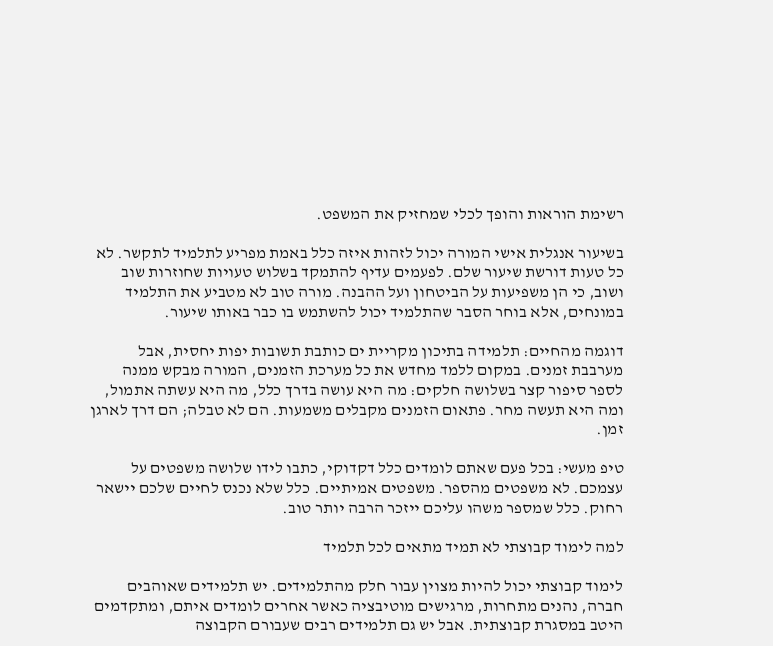רשימת הוראות והופך לכלי שמחזיק את המשפט.

בשיעור אנגלית אישי המורה יכול לזהות איזה כלל באמת מפריע לתלמיד לתקשר. לא כל טעות דורשת שיעור שלם. לפעמים עדיף להתמקד בשלוש טעויות שחוזרות שוב ושוב, כי הן משפיעות על הביטחון ועל ההבנה. מורה טוב לא מטביע את התלמיד במונחים, אלא בוחר הסבר שהתלמיד יכול להשתמש בו כבר באותו שיעור.

דוגמה מהחיים: תלמידה בתיכון מקריית ים כותבת תשובות יפות יחסית, אבל מערבבת זמנים. במקום ללמד מחדש את כל מערכת הזמנים, המורה מבקש ממנה לספר סיפור קצר בשלושה חלקים: מה היא עושה בדרך כלל, מה היא עשתה אתמול, ומה היא תעשה מחר. פתאום הזמנים מקבלים משמעות. הם לא טבלה; הם דרך לארגן זמן.

טיפ מעשי: בכל פעם שאתם לומדים כלל דקדוקי, כתבו לידו שלושה משפטים על עצמכם. לא משפטים מהספר. משפטים אמיתיים. כלל שלא נכנס לחיים שלכם יישאר רחוק. כלל שמספר משהו עליכם ייזכר הרבה יותר טוב.

למה לימוד קבוצתי לא תמיד מתאים לכל תלמיד

לימוד קבוצתי יכול להיות מצוין עבור חלק מהתלמידים. יש תלמידים שאוהבים חברה, נהנים מתחרות, מרגישים מוטיבציה כאשר אחרים לומדים איתם, ומתקדמים היטב במסגרת קבוצתית. אבל יש גם תלמידים רבים שעבורם הקבוצה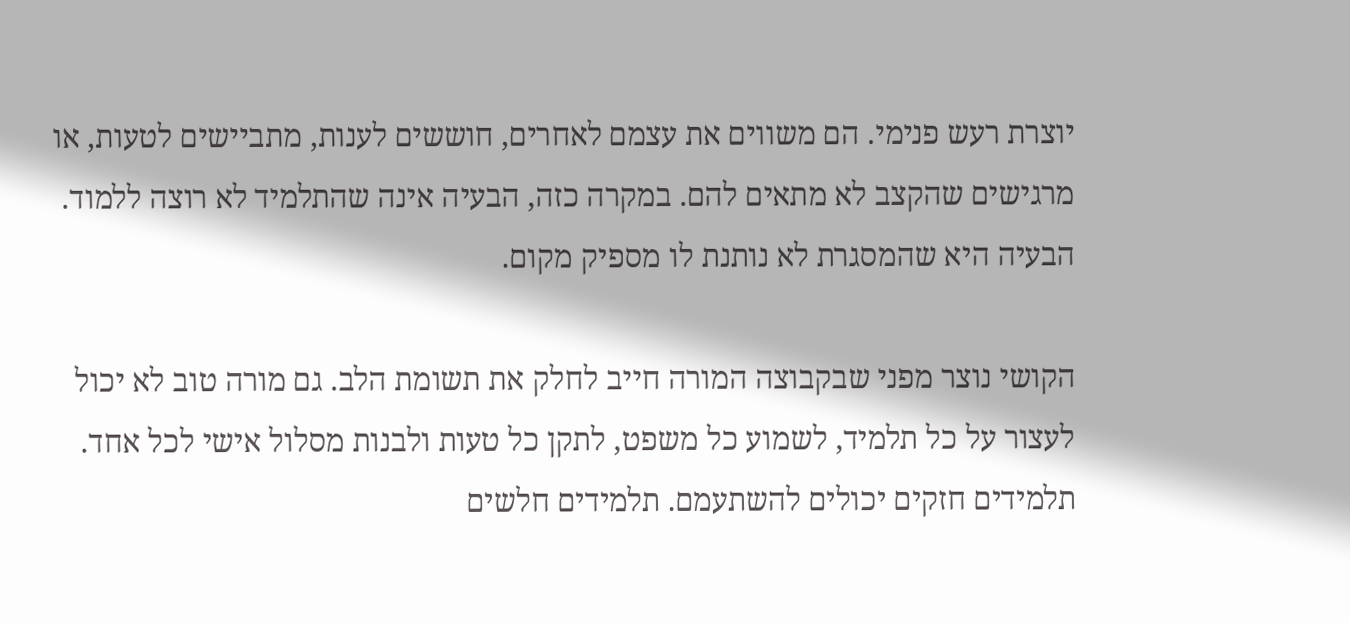יוצרת רעש פנימי. הם משווים את עצמם לאחרים, חוששים לענות, מתביישים לטעות, או מרגישים שהקצב לא מתאים להם. במקרה כזה, הבעיה אינה שהתלמיד לא רוצה ללמוד. הבעיה היא שהמסגרת לא נותנת לו מספיק מקום.

הקושי נוצר מפני שבקבוצה המורה חייב לחלק את תשומת הלב. גם מורה טוב לא יכול לעצור על כל תלמיד, לשמוע כל משפט, לתקן כל טעות ולבנות מסלול אישי לכל אחד. תלמידים חזקים יכולים להשתעמם. תלמידים חלשים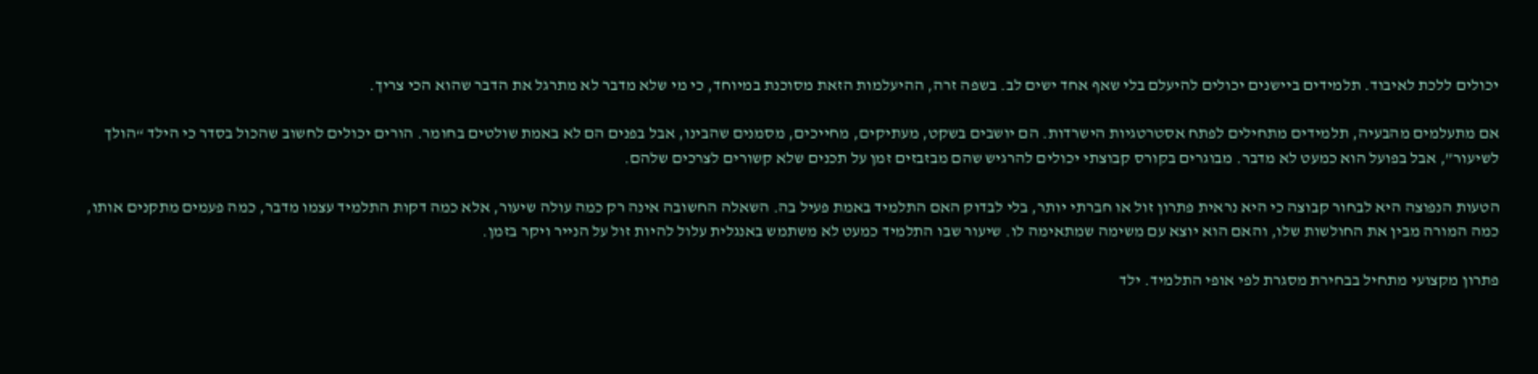יכולים ללכת לאיבוד. תלמידים ביישנים יכולים להיעלם בלי שאף אחד ישים לב. בשפה זרה, ההיעלמות הזאת מסוכנת במיוחד, כי מי שלא מדבר לא מתרגל את הדבר שהוא הכי צריך.

אם מתעלמים מהבעיה, תלמידים מתחילים לפתח אסטרטגיות הישרדות. הם יושבים בשקט, מעתיקים, מחייכים, מסמנים שהבינו, אבל בפנים הם לא באמת שולטים בחומר. הורים יכולים לחשוב שהכול בסדר כי הילד “הולך לשיעור”, אבל בפועל הוא כמעט לא מדבר. מבוגרים בקורס קבוצתי יכולים להרגיש שהם מבזבזים זמן על תכנים שלא קשורים לצרכים שלהם.

הטעות הנפוצה היא לבחור קבוצה כי היא נראית פתרון זול או חברתי יותר, בלי לבדוק האם התלמיד באמת פעיל בה. השאלה החשובה אינה רק כמה עולה שיעור, אלא כמה דקות התלמיד עצמו מדבר, כמה פעמים מתקנים אותו, כמה המורה מבין את החולשות שלו, והאם הוא יוצא עם משימה שמתאימה לו. שיעור שבו התלמיד כמעט לא משתמש באנגלית עלול להיות זול על הנייר ויקר בזמן.

פתרון מקצועי מתחיל בבחירת מסגרת לפי אופי התלמיד. ילד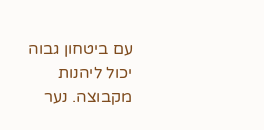עם ביטחון גבוה יכול ליהנות מקבוצה. נער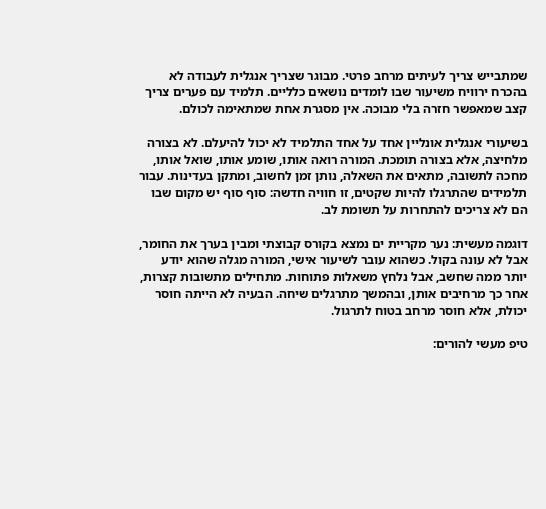שמתבייש צריך לעיתים מרחב פרטי. מבוגר שצריך אנגלית לעבודה לא בהכרח ירוויח משיעור שבו לומדים נושאים כלליים. תלמיד עם פערים צריך קצב שמאפשר חזרה בלי מבוכה. אין מסגרת אחת שמתאימה לכולם.

בשיעורי אנגלית אונליין אחד על אחד התלמיד לא יכול להיעלם. לא בצורה מלחיצה, אלא בצורה תומכת. המורה רואה אותו, שומע אותו, שואל אותו, מחכה לתשובה, מתאים את השאלה, נותן זמן לחשוב, ומתקן בעדינות. עבור תלמידים שהתרגלו להיות שקטים, זו חוויה חדשה: סוף סוף יש מקום שבו הם לא צריכים להתחרות על תשומת לב.

דוגמה מעשית: נער מקריית ים נמצא בקורס קבוצתי ומבין בערך את החומר, אבל לא עונה בקול. כשהוא עובר לשיעור אישי, המורה מגלה שהוא יודע יותר ממה שחשב, אבל נלחץ משאלות פתוחות. מתחילים מתשובות קצרות, אחר כך מרחיבים אותן, ובהמשך מתרגלים שיחה. הבעיה לא הייתה חוסר יכולת, אלא חוסר מרחב בטוח לתרגול.

טיפ מעשי להורים: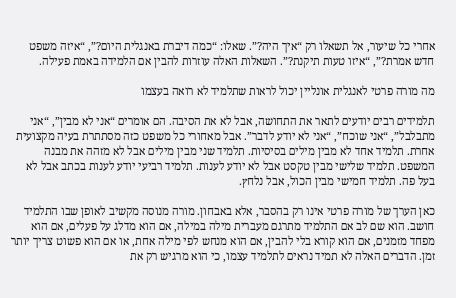אחרי כל שיעור, אל תשאלו רק “איך היה?”. שאלו: “כמה דיברת באנגלית היום?”, “איזה משפט חדש אמרת?”, “איזו טעות תיקנת?”. השאלות האלה עוזרות להבין אם הלמידה באמת פעילה.

מה מורה פרטי לאנגלית אונליין יכול לראות שתלמיד לא רואה בעצמו

תלמידים רבים יודעים לתאר את התחושה, אבל לא את הסיבה. הם אומרים “אני לא מבין”, “אני מתבלבל”, “אני שוכח”, “אני לא יודע לדבר”. אבל מאחורי כל משפט כזה מסתתרת בעיה מקצועית אחרת. תלמיד אחד לא מבין מילים בסיסיות. תלמיד שני מבין מילים אבל לא מזהה את מבנה המשפט. תלמיד שלישי מבין טקסט אבל לא יודע לענות. תלמיד רביעי יודע לענות בכתב אבל לא בעל פה. תלמיד חמישי מבין הכול, אבל נלחץ.

כאן הערך של מורה פרטי אינו רק בהסבר, אלא באבחון. מורה מנוסה מקשיב לאופן שבו התלמיד חושב. הוא שם לב אם התלמיד מתרגם מעברית מילה במילה, אם הוא מדלג על פעלים, אם הוא מפחד מזמנים, אם הוא קורא בלי להבין, אם הוא מנחש לפי מילה אחת, או אם הוא פשוט צריך יותר זמן. הדברים האלה לא תמיד נראים לתלמיד עצמו, כי הוא מרגיש רק את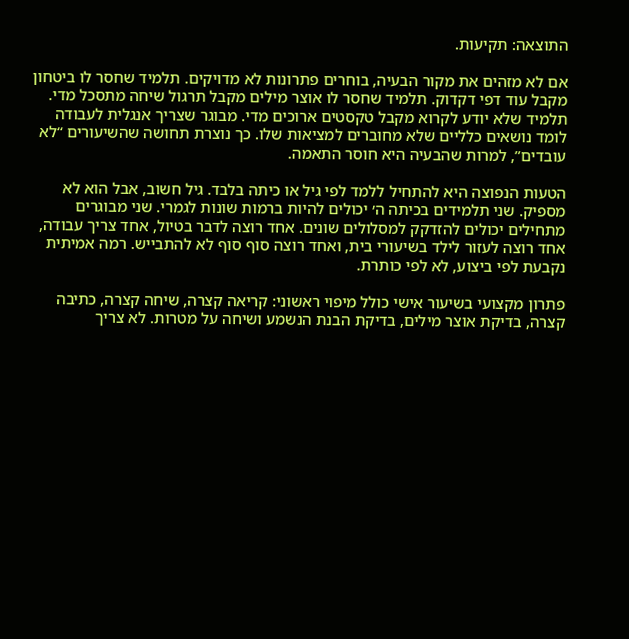התוצאה: תקיעות.

אם לא מזהים את מקור הבעיה, בוחרים פתרונות לא מדויקים. תלמיד שחסר לו ביטחון מקבל עוד דפי דקדוק. תלמיד שחסר לו אוצר מילים מקבל תרגול שיחה מתסכל מדי. תלמיד שלא יודע לקרוא מקבל טקסטים ארוכים מדי. מבוגר שצריך אנגלית לעבודה לומד נושאים כלליים שלא מחוברים למציאות שלו. כך נוצרת תחושה שהשיעורים “לא עובדים”, למרות שהבעיה היא חוסר התאמה.

הטעות הנפוצה היא להתחיל ללמד לפי גיל או כיתה בלבד. גיל חשוב, אבל הוא לא מספיק. שני תלמידים בכיתה ה׳ יכולים להיות ברמות שונות לגמרי. שני מבוגרים מתחילים יכולים להזדקק למסלולים שונים. אחד רוצה לדבר בטיול, אחד צריך עבודה, אחד רוצה לעזור לילד בשיעורי בית, ואחד רוצה סוף סוף לא להתבייש. רמה אמיתית נקבעת לפי ביצוע, לא לפי כותרת.

פתרון מקצועי בשיעור אישי כולל מיפוי ראשוני: קריאה קצרה, שיחה קצרה, כתיבה קצרה, בדיקת אוצר מילים, בדיקת הבנת הנשמע ושיחה על מטרות. לא צריך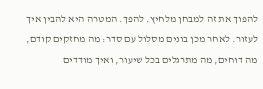להפוך את זה למבחן מלחיץ. להפך. המטרה היא להבין איך לעזור. לאחר מכן בונים מסלול עם סדר: מה מחזקים קודם, מה דוחים, מה מתרגלים בכל שיעור, ואיך מודדים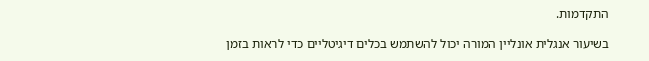התקדמות.

בשיעור אנגלית אונליין המורה יכול להשתמש בכלים דיגיטליים כדי לראות בזמן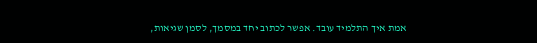אמת איך התלמיד עובד. אפשר לכתוב יחד במסמך, לסמן שגיאות,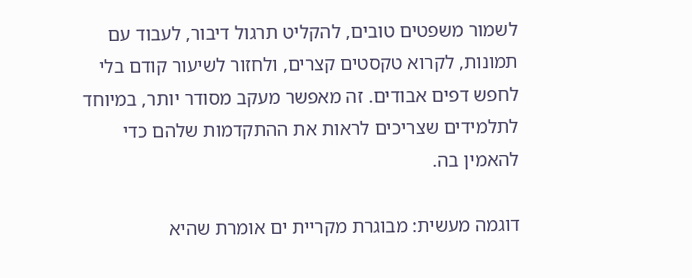לשמור משפטים טובים, להקליט תרגול דיבור, לעבוד עם תמונות, לקרוא טקסטים קצרים, ולחזור לשיעור קודם בלי לחפש דפים אבודים. זה מאפשר מעקב מסודר יותר, במיוחד לתלמידים שצריכים לראות את ההתקדמות שלהם כדי להאמין בה.

דוגמה מעשית: מבוגרת מקריית ים אומרת שהיא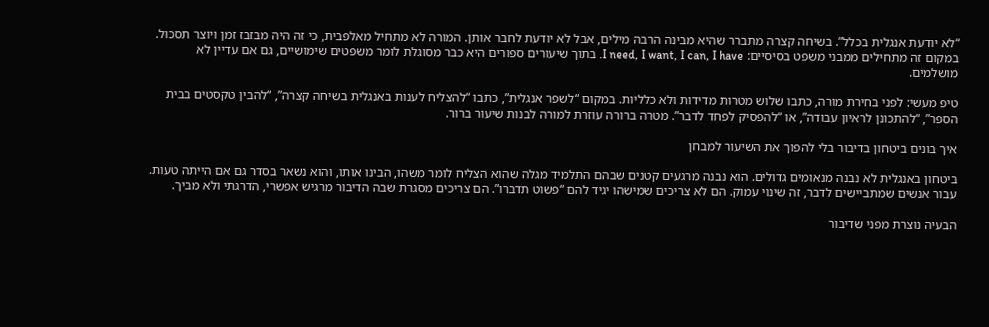“לא יודעת אנגלית בכלל”. בשיחה קצרה מתברר שהיא מבינה הרבה מילים, אבל לא יודעת לחבר אותן. המורה לא מתחיל מאלפבית, כי זה היה מבזבז זמן ויוצר תסכול. במקום זה מתחילים ממבני משפט בסיסיים: I need, I want, I can, I have. בתוך שיעורים ספורים היא כבר מסוגלת לומר משפטים שימושיים, גם אם עדיין לא מושלמים.

טיפ מעשי: לפני בחירת מורה, כתבו שלוש מטרות מדידות ולא כלליות. במקום “לשפר אנגלית”, כתבו “להצליח לענות באנגלית בשיחה קצרה”, “להבין טקסטים בבית הספר”, “להתכונן לראיון עבודה”, או “להפסיק לפחד לדבר”. מטרה ברורה עוזרת למורה לבנות שיעור ברור.

איך בונים ביטחון בדיבור בלי להפוך את השיעור למבחן

ביטחון באנגלית לא נבנה מנאומים גדולים. הוא נבנה מרגעים קטנים שבהם התלמיד מגלה שהוא הצליח לומר משהו, הבינו אותו, והוא נשאר בסדר גם אם הייתה טעות. עבור אנשים שמתביישים לדבר, זה שינוי עמוק. הם לא צריכים שמישהו יגיד להם “פשוט תדברו”. הם צריכים מסגרת שבה הדיבור מרגיש אפשרי, הדרגתי ולא מביך.

הבעיה נוצרת מפני שדיבור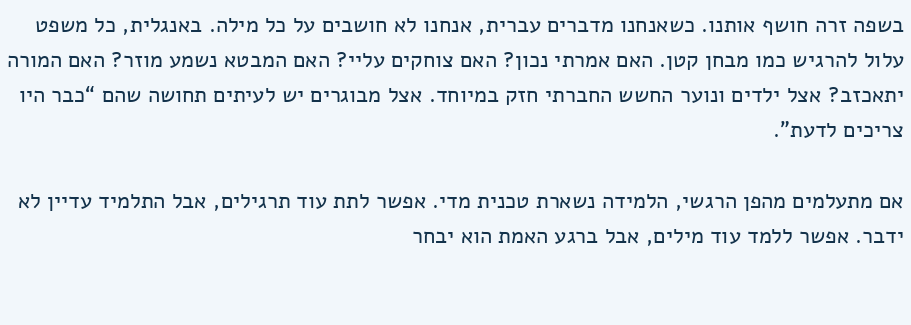בשפה זרה חושף אותנו. כשאנחנו מדברים עברית, אנחנו לא חושבים על כל מילה. באנגלית, כל משפט עלול להרגיש כמו מבחן קטן. האם אמרתי נכון? האם צוחקים עליי? האם המבטא נשמע מוזר? האם המורה יתאכזב? אצל ילדים ונוער החשש החברתי חזק במיוחד. אצל מבוגרים יש לעיתים תחושה שהם “כבר היו צריכים לדעת”.

אם מתעלמים מהפן הרגשי, הלמידה נשארת טכנית מדי. אפשר לתת עוד תרגילים, אבל התלמיד עדיין לא ידבר. אפשר ללמד עוד מילים, אבל ברגע האמת הוא יבחר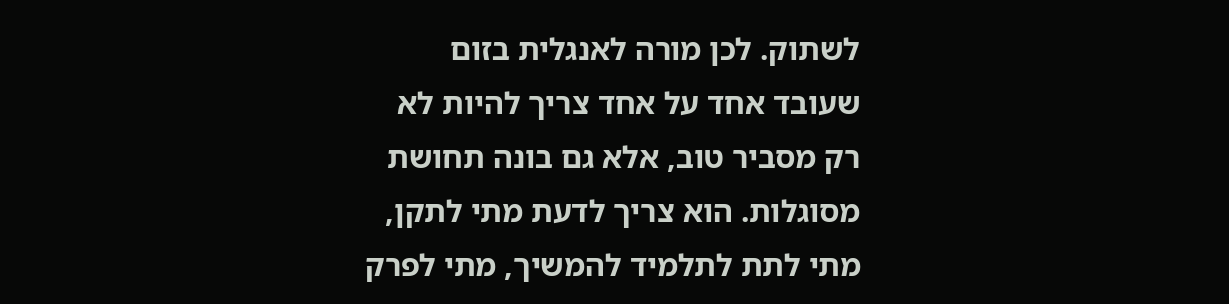לשתוק. לכן מורה לאנגלית בזום שעובד אחד על אחד צריך להיות לא רק מסביר טוב, אלא גם בונה תחושת מסוגלות. הוא צריך לדעת מתי לתקן, מתי לתת לתלמיד להמשיך, מתי לפרק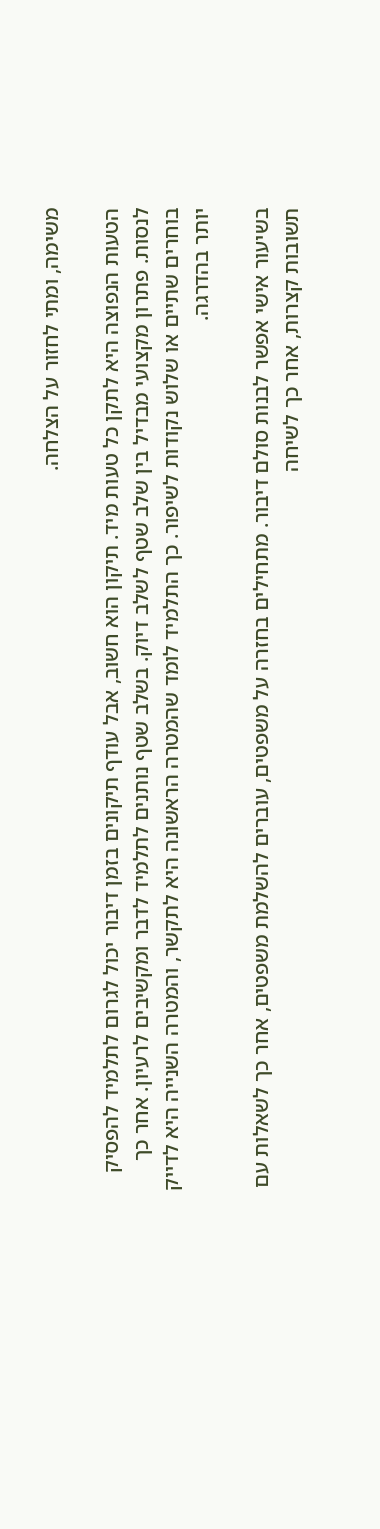משימה, ומתי לחזור על הצלחה.

הטעות הנפוצה היא לתקן כל טעות מיד. תיקון הוא חשוב, אבל עודף תיקונים בזמן דיבור יכול לגרום לתלמיד להפסיק לנסות. פתרון מקצועי מבדיל בין שלב שטף לשלב דיוק. בשלב שטף נותנים לתלמיד לדבר ומקשיבים לרעיון. אחר כך בוחרים שתיים או שלוש נקודות לשיפור. כך התלמיד לומד שהמטרה הראשונה היא לתקשר, והמטרה השנייה היא לדייק יותר בהדרגה.

בשיעור אישי אפשר לבנות סולם דיבור. מתחילים בחזרה על משפטים, עוברים להשלמת משפטים, אחר כך לשאלות עם תשובות קצרות, אחר כך לשיחה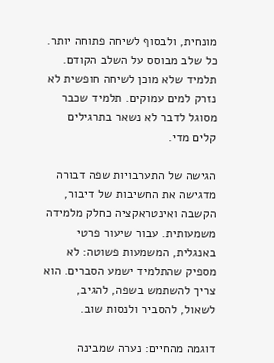מונחית, ולבסוף לשיחה פתוחה יותר. כל שלב מבוסס על השלב הקודם. תלמיד שלא מוכן לשיחה חופשית לא נזרק למים עמוקים. תלמיד שכבר מסוגל לדבר לא נשאר בתרגילים קלים מדי.

הגישה של התערבויות שפה דבורה מדגישה את החשיבות של דיבור, הקשבה ואינטראקציה כחלק מלמידה משמעותית. עבור שיעור פרטי באנגלית, המשמעות פשוטה: לא מספיק שהתלמיד ישמע הסברים. הוא צריך להשתמש בשפה, להגיב, לשאול, להסביר ולנסות שוב.

דוגמה מהחיים: נערה שמבינה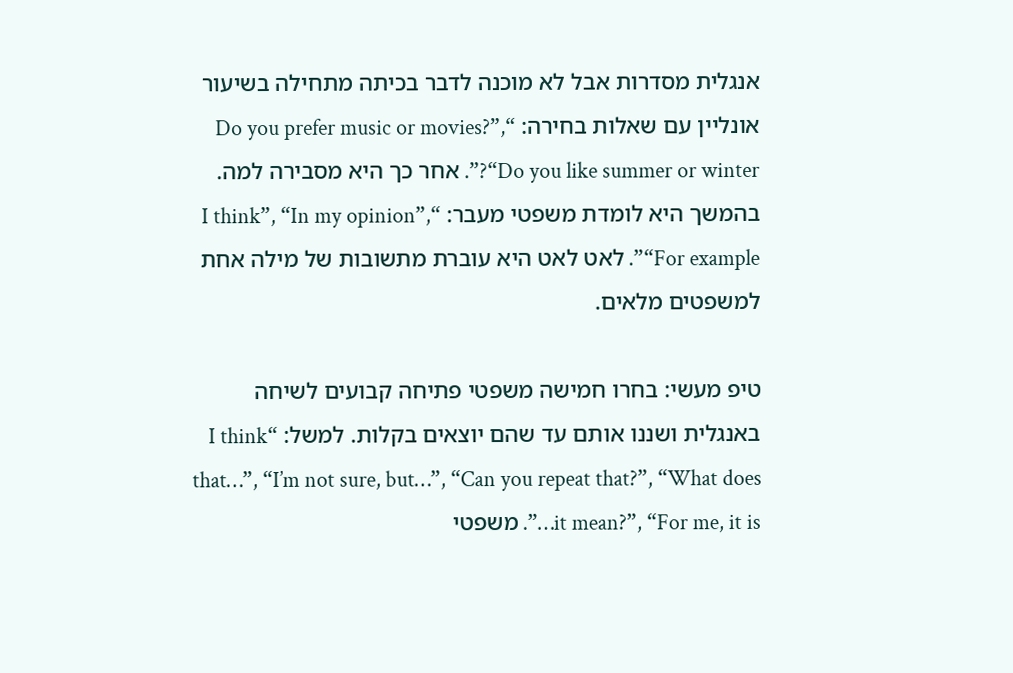אנגלית מסדרות אבל לא מוכנה לדבר בכיתה מתחילה בשיעור אונליין עם שאלות בחירה: “Do you prefer music or movies?”, “Do you like summer or winter?”. אחר כך היא מסבירה למה. בהמשך היא לומדת משפטי מעבר: “I think”, “In my opinion”, “For example”. לאט לאט היא עוברת מתשובות של מילה אחת למשפטים מלאים.

טיפ מעשי: בחרו חמישה משפטי פתיחה קבועים לשיחה באנגלית ושננו אותם עד שהם יוצאים בקלות. למשל: “I think that…”, “I’m not sure, but…”, “Can you repeat that?”, “What does it mean?”, “For me, it is…”. משפטי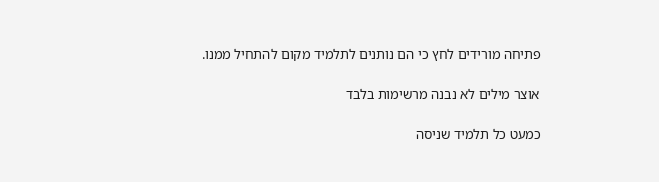פתיחה מורידים לחץ כי הם נותנים לתלמיד מקום להתחיל ממנו.

אוצר מילים לא נבנה מרשימות בלבד

כמעט כל תלמיד שניסה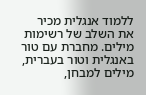ללמוד אנגלית מכיר את השלב של רשימות מילים. מחברת עם טור באנגלית וטור בעברית, מילים למבחן,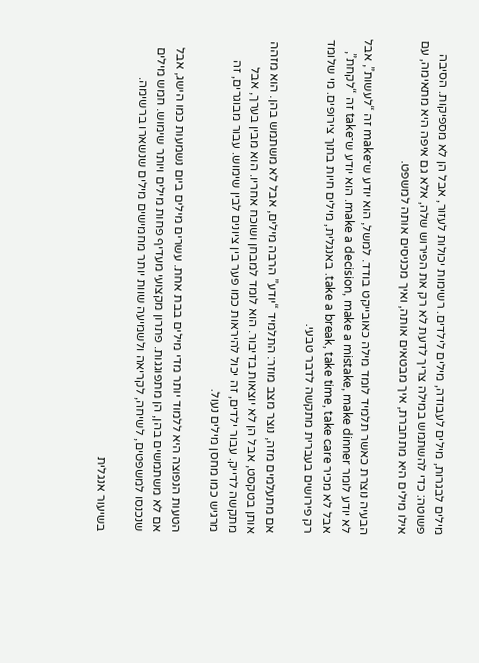מילים לבגרות, מילים לעבודה, מילים לילדים. רשימות יכולות לעזור, אבל הן לא מספיקות. הסיבה פשוטה: כדי להשתמש במילה צריך לדעת לא רק את הפירוש שלה, אלא גם איפה היא מתאימה, עם אילו מילים היא מתחברת, איך מבטאים אותה, ואיך מכניסים אותה למשפט.

הבעיה נוצרת כאשר תלמיד לומד מילה כאובייקט בודד. למשל, הוא יודע ש־make זה “לעשות”, אבל לא יודע לומר make a decision, make a mistake, make dinner. הוא יודע ש־take זה “לקחת”, אבל לא מכיר take a break, take time, take care. באנגלית, מילים חיות בתוך צירופים. מי שלומד רק פירושים בעברית מתקשה לדבר טבעי.

אם מתעלמים מזה, נוצר מצב מוזר: התלמיד “יודע” הרבה מילים, אבל לא משתמש בהן. הוא מזהה אותן בטקסט, אבל הן לא יוצאות בדיבור. הוא לומד למבחן ושוכח אחריו. הוא מבין בערך, אבל מתקשה לדייק. עבור ילדים, זה יכול להיראות כמו פער בין ציונים לבין שימוש. עבור מבוגרים, זה מרגיש כמו מחסן מילים נעול.

הטעות הנפוצה היא ללמוד יותר מדי מילים בבת אחת. עשרים מילים ביום נשמעות כמו הישג, אבל אם לא משתמשים בהן, הן מתפוגגות. פתרון מקצועי מעדיף פחות מילים ויותר שימוש. חמש מילים שנכנסו למשפטים, לשיחה, לקריאה ולשמיעה שוות יותר מחמישים מילים שנשארו ברשימה.

בשיעור אנגלית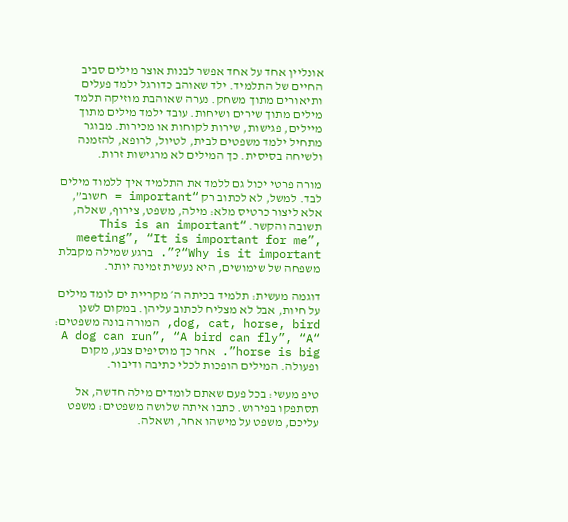אונליין אחד על אחד אפשר לבנות אוצר מילים סביב החיים של התלמיד. ילד שאוהב כדורגל ילמד פעלים ותיאורים מתוך משחק. נערה שאוהבת מוזיקה תלמד מילים מתוך שירים ושיחות. עובד ילמד מילים מתוך מיילים, פגישות, שירות לקוחות או מכירות. מבוגר מתחיל ילמד משפטים לבית, לטיול, לרופא, להזמנה ולשיחה בסיסית. כך המילים לא מרגישות זרות.

מורה פרטי יכול גם ללמד את התלמיד איך ללמוד מילים לבד. למשל, לא לכתוב רק “important = חשוב”, אלא ליצור כרטיס מלא: מילה, משפט, צירוף, שאלה, תשובה והקשר. “This is an important meeting”, “It is important for me”, “Why is it important?”. ברגע שמילה מקבלת משפחה של שימושים, היא נעשית זמינה יותר.

דוגמה מעשית: תלמיד בכיתה ה׳ מקריית ים לומד מילים על חיות, אבל לא מצליח לכתוב עליהן. במקום לשנן dog, cat, horse, bird, המורה בונה משפטים: “A dog can run”, “A bird can fly”, “A horse is big”. אחר כך מוסיפים צבע, מקום ופעולה. המילים הופכות לכלי כתיבה ודיבור.

טיפ מעשי: בכל פעם שאתם לומדים מילה חדשה, אל תסתפקו בפירוש. כתבו איתה שלושה משפטים: משפט עליכם, משפט על מישהו אחר, ושאלה.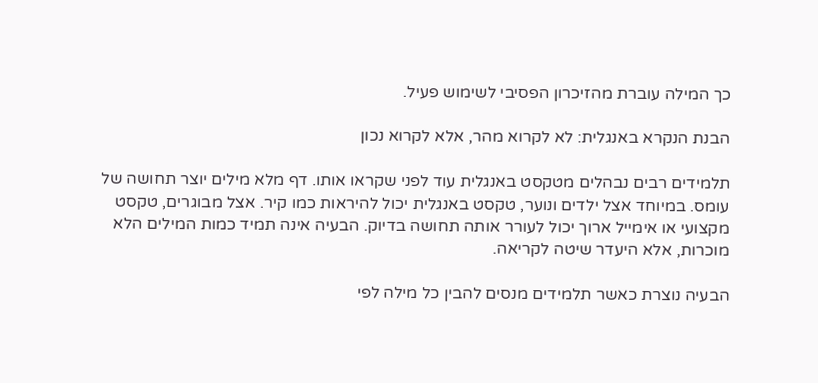כך המילה עוברת מהזיכרון הפסיבי לשימוש פעיל.

הבנת הנקרא באנגלית: לא לקרוא מהר, אלא לקרוא נכון

תלמידים רבים נבהלים מטקסט באנגלית עוד לפני שקראו אותו. דף מלא מילים יוצר תחושה של עומס. במיוחד אצל ילדים ונוער, טקסט באנגלית יכול להיראות כמו קיר. אצל מבוגרים, טקסט מקצועי או אימייל ארוך יכול לעורר אותה תחושה בדיוק. הבעיה אינה תמיד כמות המילים הלא מוכרות, אלא היעדר שיטה לקריאה.

הבעיה נוצרת כאשר תלמידים מנסים להבין כל מילה לפי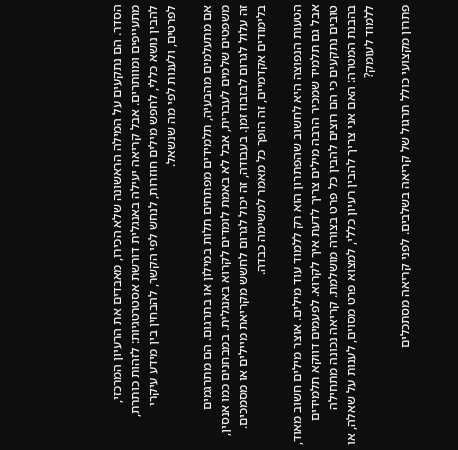הסדר. הם נתקעים על המילה הראשונה שלא הכירו, מאבדים את הרעיון המרכזי, מתעייפים ומוותרים. אבל קריאה יעילה באנגלית דורשת אסטרטגיות: לזהות כותרת, להבין נושא כללי, לחפש מילים חוזרות, לנחש לפי הקשר, להבחין בין מידע עיקרי לפרטים, ולענות לפי מה שנשאל.

אם מתעלמים מהבעיה, תלמידים מפתחים תלות במילון או בתרגום. הם מתרגמים משפטים שלמים לעברית, אבל לא באמת לומדים לקרוא באנגלית. במבחנים כמו אנסין, זה עלול לגרום לבזבוז זמן. בעבודה, זה יכול לגרום לחשש מקריאת מיילים או מסמכים. בלימודים אקדמיים, זה הופך כל מאמר למשימה כבדה.

הטעות הנפוצה היא לחשוב שהפתרון הוא רק ללמוד עוד מילים. אוצר מילים חשוב מאוד, אבל גם תלמיד שמכיר הרבה מילים צריך לדעת איך לקרוא. לפעמים דווקא תלמידים טובים נתקעים כי הם רוצים להבין כל פרט בצורה מושלמת. קריאה נכונה מתחילה בהבנת המטרה: האם אני צריך להבין רעיון כללי, למצוא פרט מסוים, לענות על שאלה, או ללמוד לעומק?

פתרון מקצועי כולל תרגול של קריאה בשלבים. לפני קריאה מסתכלים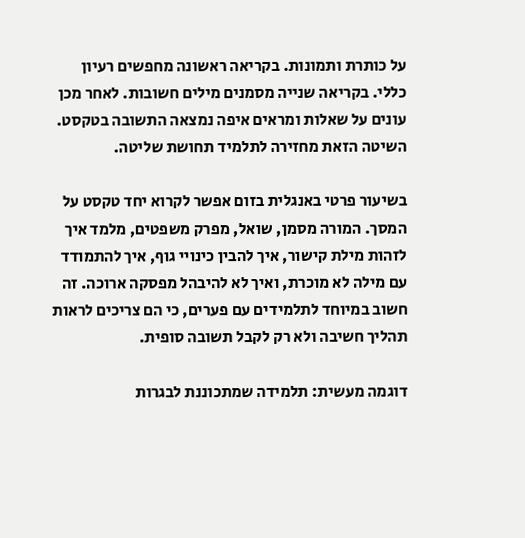על כותרת ותמונות. בקריאה ראשונה מחפשים רעיון כללי. בקריאה שנייה מסמנים מילים חשובות. לאחר מכן עונים על שאלות ומראים איפה נמצאה התשובה בטקסט. השיטה הזאת מחזירה לתלמיד תחושת שליטה.

בשיעור פרטי באנגלית בזום אפשר לקרוא יחד טקסט על המסך. המורה מסמן, שואל, מפרק משפטים, מלמד איך לזהות מילת קישור, איך להבין כינויי גוף, איך להתמודד עם מילה לא מוכרת, ואיך לא להיבהל מפסקה ארוכה. זה חשוב במיוחד לתלמידים עם פערים, כי הם צריכים לראות תהליך חשיבה ולא רק לקבל תשובה סופית.

דוגמה מעשית: תלמידה שמתכוננת לבגרות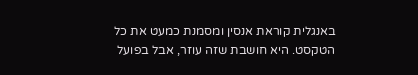באנגלית קוראת אנסין ומסמנת כמעט את כל הטקסט. היא חושבת שזה עוזר, אבל בפועל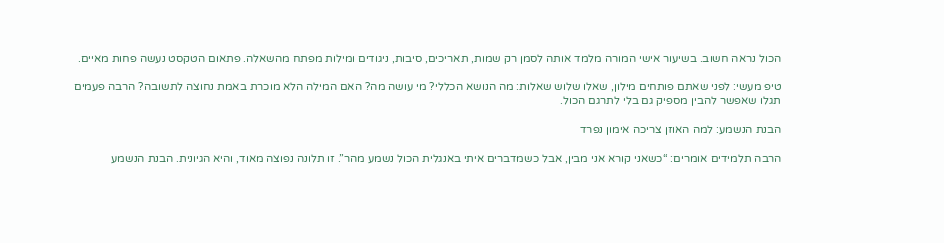הכול נראה חשוב. בשיעור אישי המורה מלמד אותה לסמן רק שמות, תאריכים, סיבות, ניגודים ומילות מפתח מהשאלה. פתאום הטקסט נעשה פחות מאיים.

טיפ מעשי: לפני שאתם פותחים מילון, שאלו שלוש שאלות: מה הנושא הכללי? מי עושה מה? האם המילה הלא מוכרת באמת נחוצה לתשובה? הרבה פעמים תגלו שאפשר להבין מספיק גם בלי לתרגם הכול.

הבנת הנשמע: למה האוזן צריכה אימון נפרד

הרבה תלמידים אומרים: “כשאני קורא אני מבין, אבל כשמדברים איתי באנגלית הכול נשמע מהר”. זו תלונה נפוצה מאוד, והיא הגיונית. הבנת הנשמע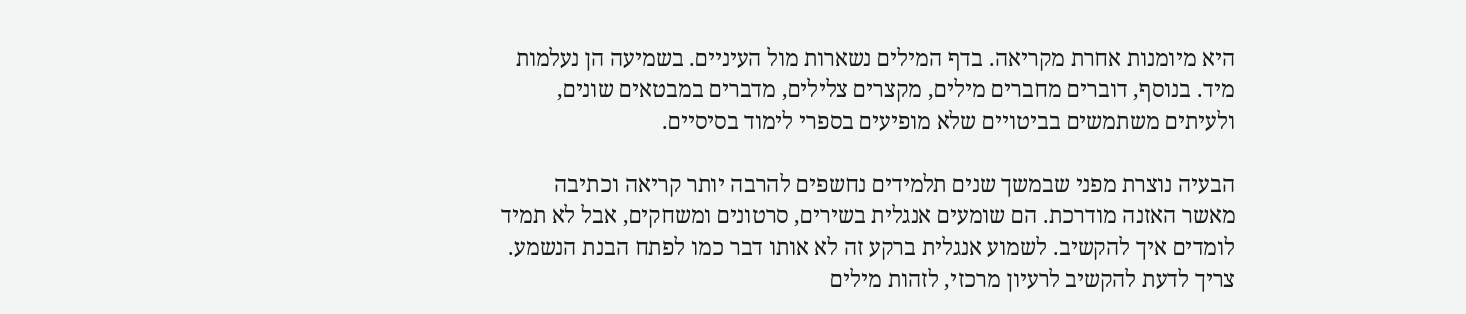היא מיומנות אחרת מקריאה. בדף המילים נשארות מול העיניים. בשמיעה הן נעלמות מיד. בנוסף, דוברים מחברים מילים, מקצרים צלילים, מדברים במבטאים שונים, ולעיתים משתמשים בביטויים שלא מופיעים בספרי לימוד בסיסיים.

הבעיה נוצרת מפני שבמשך שנים תלמידים נחשפים להרבה יותר קריאה וכתיבה מאשר האזנה מודרכת. הם שומעים אנגלית בשירים, סרטונים ומשחקים, אבל לא תמיד לומדים איך להקשיב. לשמוע אנגלית ברקע זה לא אותו דבר כמו לפתח הבנת הנשמע. צריך לדעת להקשיב לרעיון מרכזי, לזהות מילים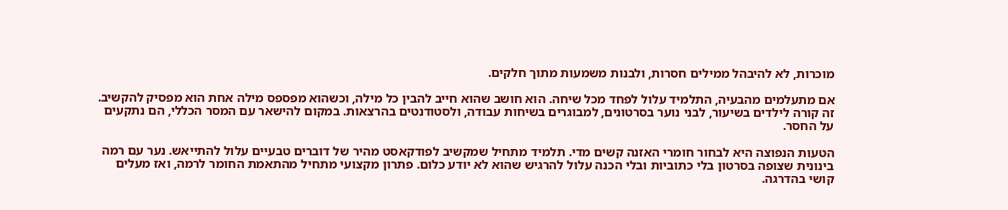מוכרות, לא להיבהל ממילים חסרות, ולבנות משמעות מתוך חלקים.

אם מתעלמים מהבעיה, התלמיד עלול לפחד מכל שיחה. הוא חושב שהוא חייב להבין כל מילה, וכשהוא מפספס מילה אחת הוא מפסיק להקשיב. זה קורה לילדים בשיעור, לבני נוער בסרטונים, למבוגרים בשיחות עבודה, ולסטודנטים בהרצאות. במקום להישאר עם המסר הכללי, הם נתקעים על החסר.

הטעות הנפוצה היא לבחור חומרי האזנה קשים מדי. תלמיד מתחיל שמקשיב לפודקאסט מהיר של דוברים טבעיים עלול להתייאש. נער עם רמה בינונית שצופה בסרטון בלי כתוביות ובלי הכנה עלול להרגיש שהוא לא יודע כלום. פתרון מקצועי מתחיל מהתאמת החומר לרמה, ואז מעלים קושי בהדרגה.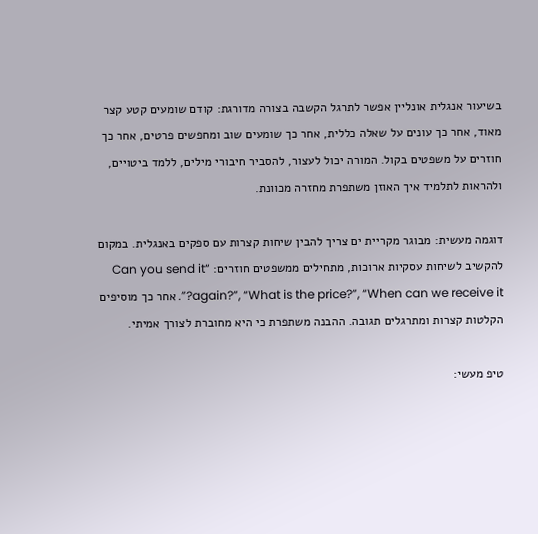בשיעור אנגלית אונליין אפשר לתרגל הקשבה בצורה מדורגת: קודם שומעים קטע קצר מאוד, אחר כך עונים על שאלה כללית, אחר כך שומעים שוב ומחפשים פרטים, אחר כך חוזרים על משפטים בקול. המורה יכול לעצור, להסביר חיבורי מילים, ללמד ביטויים, ולהראות לתלמיד איך האוזן משתפרת מחזרה מכוונת.

דוגמה מעשית: מבוגר מקריית ים צריך להבין שיחות קצרות עם ספקים באנגלית. במקום להקשיב לשיחות עסקיות ארוכות, מתחילים ממשפטים חוזרים: “Can you send it again?”, “What is the price?”, “When can we receive it?”. אחר כך מוסיפים הקלטות קצרות ומתרגלים תגובה. ההבנה משתפרת כי היא מחוברת לצורך אמיתי.

טיפ מעשי: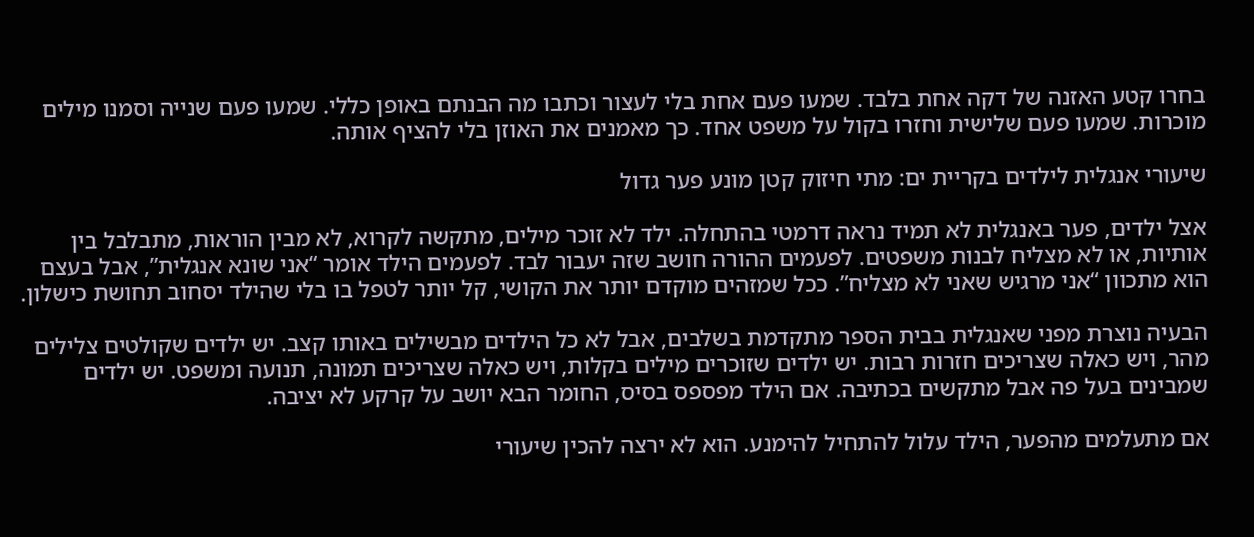בחרו קטע האזנה של דקה אחת בלבד. שמעו פעם אחת בלי לעצור וכתבו מה הבנתם באופן כללי. שמעו פעם שנייה וסמנו מילים מוכרות. שמעו פעם שלישית וחזרו בקול על משפט אחד. כך מאמנים את האוזן בלי להציף אותה.

שיעורי אנגלית לילדים בקריית ים: מתי חיזוק קטן מונע פער גדול

אצל ילדים, פער באנגלית לא תמיד נראה דרמטי בהתחלה. ילד לא זוכר מילים, מתקשה לקרוא, לא מבין הוראות, מתבלבל בין אותיות, או לא מצליח לבנות משפטים. לפעמים ההורה חושב שזה יעבור לבד. לפעמים הילד אומר “אני שונא אנגלית”, אבל בעצם הוא מתכוון “אני מרגיש שאני לא מצליח”. ככל שמזהים מוקדם יותר את הקושי, קל יותר לטפל בו בלי שהילד יסחוב תחושת כישלון.

הבעיה נוצרת מפני שאנגלית בבית הספר מתקדמת בשלבים, אבל לא כל הילדים מבשילים באותו קצב. יש ילדים שקולטים צלילים מהר, ויש כאלה שצריכים חזרות רבות. יש ילדים שזוכרים מילים בקלות, ויש כאלה שצריכים תמונה, תנועה ומשפט. יש ילדים שמבינים בעל פה אבל מתקשים בכתיבה. אם הילד מפספס בסיס, החומר הבא יושב על קרקע לא יציבה.

אם מתעלמים מהפער, הילד עלול להתחיל להימנע. הוא לא ירצה להכין שיעורי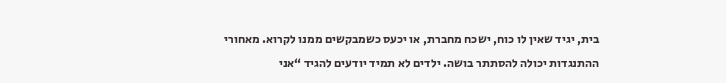בית, יגיד שאין לו כוח, ישכח מחברת, או יכעס כשמבקשים ממנו לקרוא. מאחורי ההתנגדות יכולה להסתתר בושה. ילדים לא תמיד יודעים להגיד “אני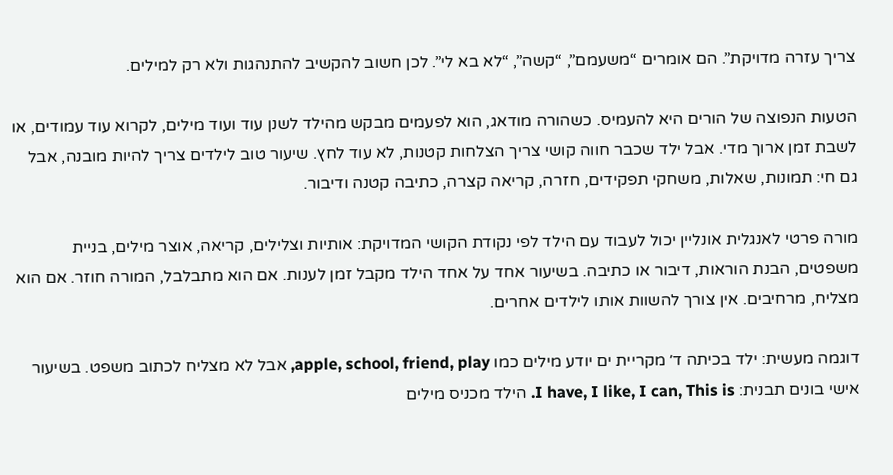צריך עזרה מדויקת”. הם אומרים “משעמם”, “קשה”, “לא בא לי”. לכן חשוב להקשיב להתנהגות ולא רק למילים.

הטעות הנפוצה של הורים היא להעמיס. כשהורה מודאג, הוא לפעמים מבקש מהילד לשנן עוד ועוד מילים, לקרוא עוד עמודים, או לשבת זמן ארוך מדי. אבל ילד שכבר חווה קושי צריך הצלחות קטנות, לא עוד לחץ. שיעור טוב לילדים צריך להיות מובנה, אבל גם חי: תמונות, שאלות, משחקי תפקידים, חזרה, קריאה קצרה, כתיבה קטנה ודיבור.

מורה פרטי לאנגלית אונליין יכול לעבוד עם הילד לפי נקודת הקושי המדויקת: אותיות וצלילים, קריאה, אוצר מילים, בניית משפטים, הבנת הוראות, דיבור או כתיבה. בשיעור אחד על אחד הילד מקבל זמן לענות. אם הוא מתבלבל, המורה חוזר. אם הוא מצליח, מרחיבים. אין צורך להשוות אותו לילדים אחרים.

דוגמה מעשית: ילד בכיתה ד׳ מקריית ים יודע מילים כמו apple, school, friend, play, אבל לא מצליח לכתוב משפט. בשיעור אישי בונים תבנית: I have, I like, I can, This is. הילד מכניס מילים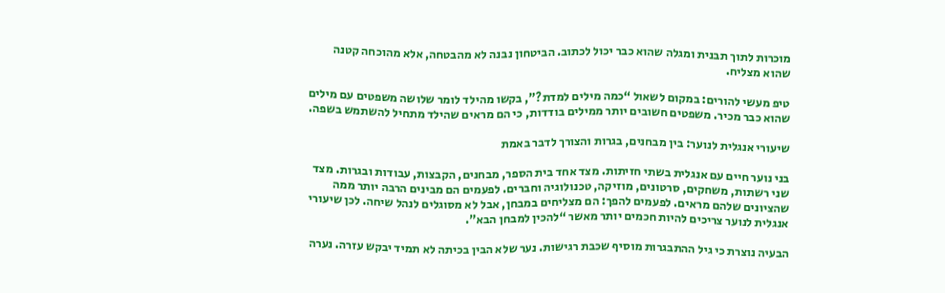מוכרות לתוך תבנית ומגלה שהוא כבר יכול לכתוב. הביטחון נבנה לא מהבטחה, אלא מהוכחה קטנה שהוא מצליח.

טיפ מעשי להורים: במקום לשאול “כמה מילים למדת?”, בקשו מהילד לומר שלושה משפטים עם מילים שהוא כבר מכיר. משפטים חשובים יותר ממילים בודדות, כי הם מראים שהילד מתחיל להשתמש בשפה.

שיעורי אנגלית לנוער: בין מבחנים, בגרות והצורך לדבר באמת

בני נוער חיים עם אנגלית בשתי חזיתות. מצד אחד בית הספר, מבחנים, הקבצות, עבודות ובגרות. מצד שני רשתות, משחקים, סרטונים, מוזיקה, טכנולוגיה וחברים. לפעמים הם מבינים הרבה יותר ממה שהציונים שלהם מראים. לפעמים להפך: הם מצליחים במבחן, אבל לא מסוגלים לנהל שיחה. לכן שיעורי אנגלית לנוער צריכים להיות חכמים יותר מאשר “להכין למבחן הבא”.

הבעיה נוצרת כי גיל ההתבגרות מוסיף שכבת רגישות. נער שלא הבין בכיתה לא תמיד יבקש עזרה. נערה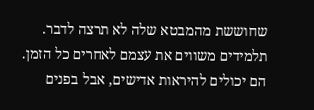שחוששת מהמבטא שלה לא תרצה לדבר. תלמידים משווים את עצמם לאחרים כל הזמן. הם יכולים להיראות אדישים, אבל בפנים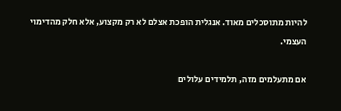להיות מתוסכלים מאוד. אנגלית הופכת אצלם לא רק מקצוע, אלא חלק מהדימוי העצמי.

אם מתעלמים מזה, תלמידים עלולים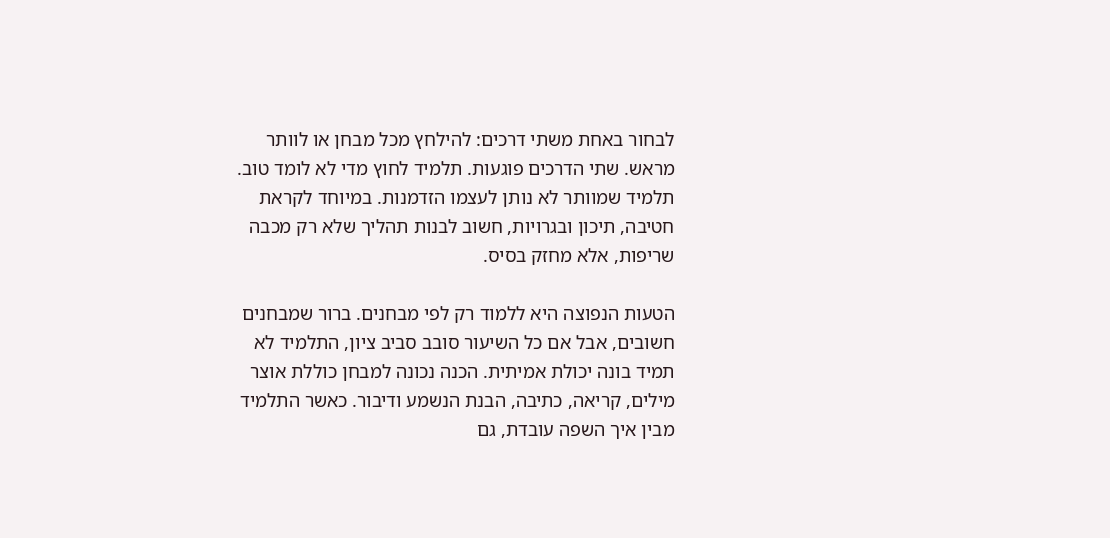לבחור באחת משתי דרכים: להילחץ מכל מבחן או לוותר מראש. שתי הדרכים פוגעות. תלמיד לחוץ מדי לא לומד טוב. תלמיד שמוותר לא נותן לעצמו הזדמנות. במיוחד לקראת חטיבה, תיכון ובגרויות, חשוב לבנות תהליך שלא רק מכבה שריפות, אלא מחזק בסיס.

הטעות הנפוצה היא ללמוד רק לפי מבחנים. ברור שמבחנים חשובים, אבל אם כל השיעור סובב סביב ציון, התלמיד לא תמיד בונה יכולת אמיתית. הכנה נכונה למבחן כוללת אוצר מילים, קריאה, כתיבה, הבנת הנשמע ודיבור. כאשר התלמיד מבין איך השפה עובדת, גם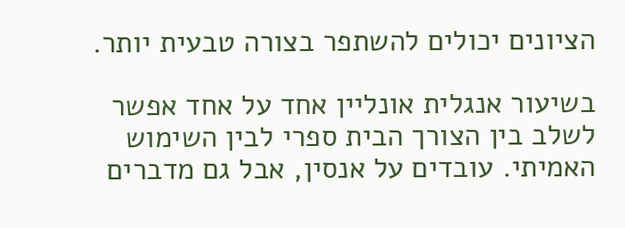הציונים יכולים להשתפר בצורה טבעית יותר.

בשיעור אנגלית אונליין אחד על אחד אפשר לשלב בין הצורך הבית ספרי לבין השימוש האמיתי. עובדים על אנסין, אבל גם מדברים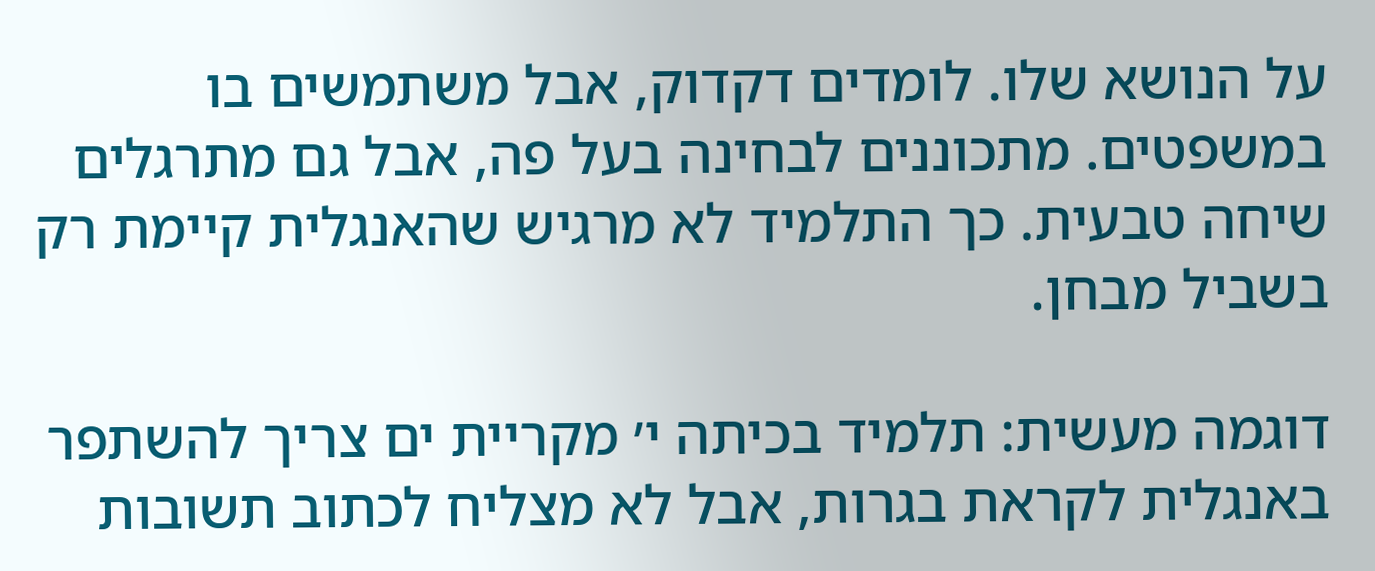על הנושא שלו. לומדים דקדוק, אבל משתמשים בו במשפטים. מתכוננים לבחינה בעל פה, אבל גם מתרגלים שיחה טבעית. כך התלמיד לא מרגיש שהאנגלית קיימת רק בשביל מבחן.

דוגמה מעשית: תלמיד בכיתה י׳ מקריית ים צריך להשתפר באנגלית לקראת בגרות, אבל לא מצליח לכתוב תשובות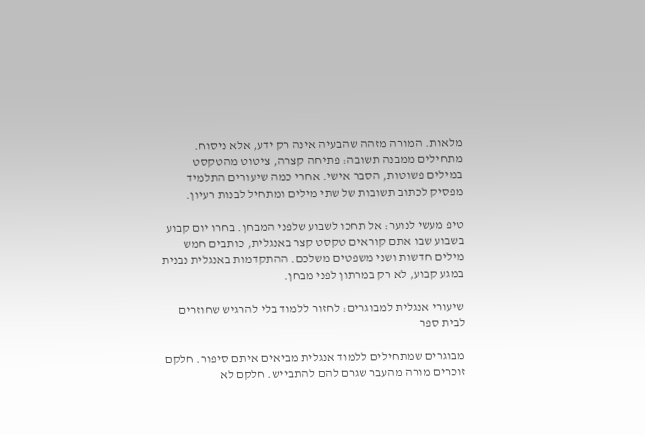מלאות. המורה מזהה שהבעיה אינה רק ידע, אלא ניסוח. מתחילים ממבנה תשובה: פתיחה קצרה, ציטוט מהטקסט במילים פשוטות, הסבר אישי. אחרי כמה שיעורים התלמיד מפסיק לכתוב תשובות של שתי מילים ומתחיל לבנות רעיון.

טיפ מעשי לנוער: אל תחכו לשבוע שלפני המבחן. בחרו יום קבוע בשבוע שבו אתם קוראים טקסט קצר באנגלית, כותבים חמש מילים חדשות ושני משפטים משלכם. ההתקדמות באנגלית נבנית במגע קבוע, לא רק במרתון לפני מבחן.

שיעורי אנגלית למבוגרים: לחזור ללמוד בלי להרגיש שחוזרים לבית ספר

מבוגרים שמתחילים ללמוד אנגלית מביאים איתם סיפור. חלקם זוכרים מורה מהעבר שגרם להם להתבייש. חלקם לא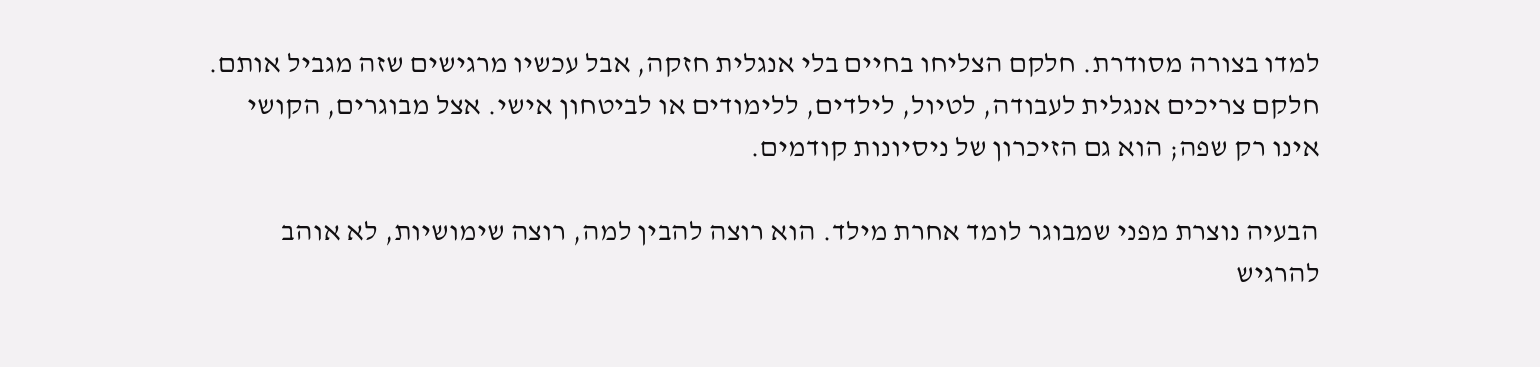למדו בצורה מסודרת. חלקם הצליחו בחיים בלי אנגלית חזקה, אבל עכשיו מרגישים שזה מגביל אותם. חלקם צריכים אנגלית לעבודה, לטיול, לילדים, ללימודים או לביטחון אישי. אצל מבוגרים, הקושי אינו רק שפה; הוא גם הזיכרון של ניסיונות קודמים.

הבעיה נוצרת מפני שמבוגר לומד אחרת מילד. הוא רוצה להבין למה, רוצה שימושיות, לא אוהב להרגיש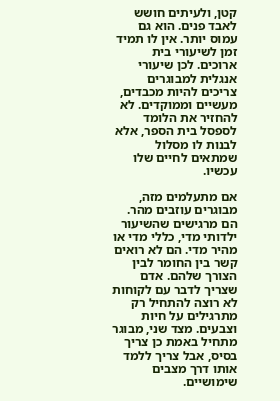קטן, ולעיתים חושש לאבד פנים. הוא גם עמוס יותר. אין לו תמיד זמן לשיעורי בית ארוכים. לכן שיעורי אנגלית למבוגרים צריכים להיות מכבדים, מעשיים וממוקדים. לא להחזיר את הלומד לספסל בית הספר, אלא לבנות לו מסלול שמתאים לחיים שלו עכשיו.

אם מתעלמים מזה, מבוגרים עוזבים מהר. הם מרגישים שהשיעור ילדותי מדי, כללי מדי או מהיר מדי. הם לא רואים קשר בין החומר לבין הצורך שלהם. אדם שצריך לדבר עם לקוחות לא רוצה להתחיל רק מתרגילים על חיות וצבעים. מצד שני, מבוגר מתחיל באמת כן צריך בסיס, אבל צריך ללמד אותו דרך מצבים שימושיים.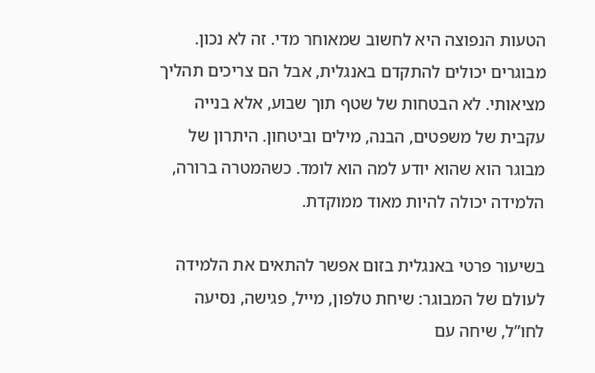הטעות הנפוצה היא לחשוב שמאוחר מדי. זה לא נכון. מבוגרים יכולים להתקדם באנגלית, אבל הם צריכים תהליך מציאותי. לא הבטחות של שטף תוך שבוע, אלא בנייה עקבית של משפטים, הבנה, מילים וביטחון. היתרון של מבוגר הוא שהוא יודע למה הוא לומד. כשהמטרה ברורה, הלמידה יכולה להיות מאוד ממוקדת.

בשיעור פרטי באנגלית בזום אפשר להתאים את הלמידה לעולם של המבוגר: שיחת טלפון, מייל, פגישה, נסיעה לחו”ל, שיחה עם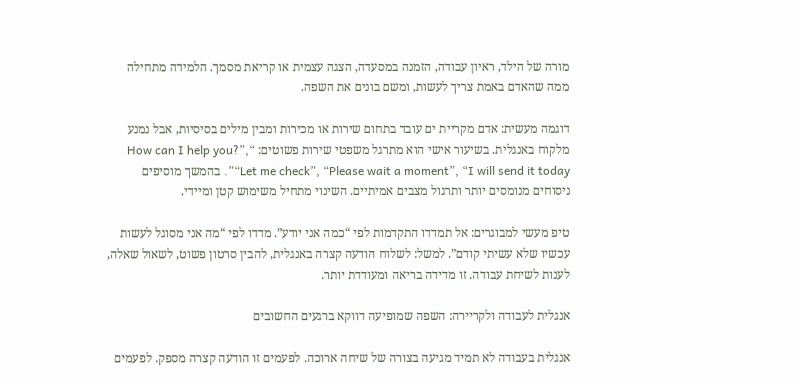מורה של הילד, ראיון עבודה, הזמנה במסעדה, הצגה עצמית או קריאת מסמך. הלמידה מתחילה ממה שהאדם באמת צריך לעשות, ומשם בונים את השפה.

דוגמה מעשית: אדם מקריית ים עובד בתחום שירות או מכירות ומבין מילים בסיסיות, אבל נמנע מלקוח באנגלית. בשיעור אישי הוא מתרגל משפטי שירות פשוטים: “How can I help you?”, “Let me check”, “Please wait a moment”, “I will send it today”. בהמשך מוסיפים ניסוחים מנומסים יותר ותרגול מצבים אמיתיים. השינוי מתחיל משימוש קטן ומיידי.

טיפ מעשי למבוגרים: אל תמדדו התקדמות לפי “כמה אני יודע”. מדדו לפי “מה אני מסוגל לעשות עכשיו שלא עשיתי קודם”. למשל: לשלוח הודעה קצרה באנגלית, להבין סרטון פשוט, לשאול שאלה, לענות לשיחת עבודה. זו מדידה בריאה ומעודדת יותר.

אנגלית לעבודה ולקריירה: השפה שמופיעה דווקא ברגעים החשובים

אנגלית בעבודה לא תמיד מגיעה בצורה של שיחה ארוכה. לפעמים זו הודעה קצרה מספק. לפעמים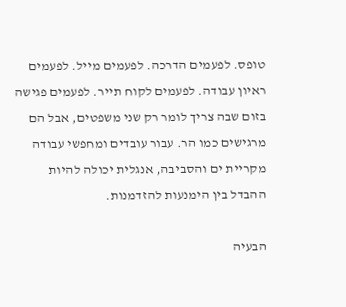טופס. לפעמים הדרכה. לפעמים מייל. לפעמים ראיון עבודה. לפעמים לקוח תייר. לפעמים פגישה בזום שבה צריך לומר רק שני משפטים, אבל הם מרגישים כמו הר. עבור עובדים ומחפשי עבודה מקריית ים והסביבה, אנגלית יכולה להיות ההבדל בין הימנעות להזדמנות.

הבעיה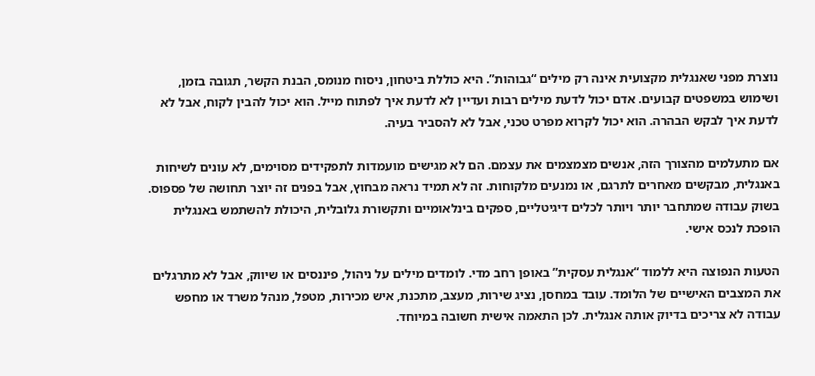נוצרת מפני שאנגלית מקצועית אינה רק מילים “גבוהות”. היא כוללת ביטחון, ניסוח מנומס, הבנת הקשר, תגובה בזמן, ושימוש במשפטים קבועים. אדם יכול לדעת מילים רבות ועדיין לא לדעת איך לפתוח מייל. הוא יכול להבין לקוח, אבל לא לדעת איך לבקש הבהרה. הוא יכול לקרוא מפרט טכני, אבל לא להסביר בעיה.

אם מתעלמים מהצורך הזה, אנשים מצמצמים את עצמם. הם לא מגישים מועמדות לתפקידים מסוימים, לא עונים לשיחות באנגלית, מבקשים מאחרים לתרגם, או נמנעים מלקוחות. זה לא תמיד נראה מבחוץ, אבל בפנים זה יוצר תחושה של פספוס. בשוק עבודה שמתחבר יותר ויותר לכלים דיגיטליים, ספקים בינלאומיים ותקשורת גלובלית, היכולת להשתמש באנגלית הופכת לנכס אישי.

הטעות הנפוצה היא ללמוד “אנגלית עסקית” באופן רחב מדי. לומדים מילים על ניהול, פיננסים או שיווק, אבל לא מתרגלים את המצבים האישיים של הלומד. עובד במחסן, נציג שירות, מעצב, מתכנת, איש מכירות, מטפל, מנהל משרד או מחפש עבודה לא צריכים בדיוק אותה אנגלית. לכן התאמה אישית חשובה במיוחד.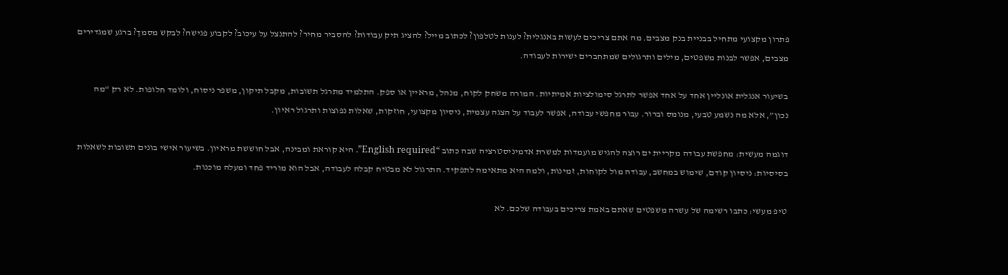פתרון מקצועי מתחיל בבניית בנק מצבים. מה אתם צריכים לעשות באנגלית? לענות לטלפון? לכתוב מייל? להציג תיק עבודות? להסביר מחיר? להתנצל על עיכוב? לקבוע פגישה? לבקש מסמך? ברגע שמגדירים מצבים, אפשר לבנות משפטים, מילים ותרגולים שמתחברים ישירות לעבודה.

בשיעור אנגלית אונליין אחד על אחד אפשר לתרגל סימולציות אמיתיות. המורה משחק לקוח, מנהל, מראיין או ספק. התלמיד מתרגל תשובות, מקבל תיקון, משפר ניסוח, ולומד חלופות. לא רק “מה נכון”, אלא מה נשמע טבעי, מנומס וברור. עבור מחפשי עבודה, אפשר לעבוד על הצגה עצמית, ניסיון מקצועי, חוזקות, שאלות נפוצות ותרגול ראיון.

דוגמה מעשית: מחפשת עבודה מקריית ים רוצה להגיש מועמדות למשרת אדמיניסטרציה שבה כתוב “English required”. היא קוראת ומבינה, אבל חוששת מראיון. בשיעור אישי בונים תשובות לשאלות בסיסיות: ניסיון קודם, שימוש במחשב, עבודה מול לקוחות, זמינות, ולמה היא מתאימה לתפקיד. התרגול לא מבטיח קבלה לעבודה, אבל הוא מוריד פחד ומעלה מוכנות.

טיפ מעשי: כתבו רשימה של עשרה משפטים שאתם באמת צריכים בעבודה שלכם. לא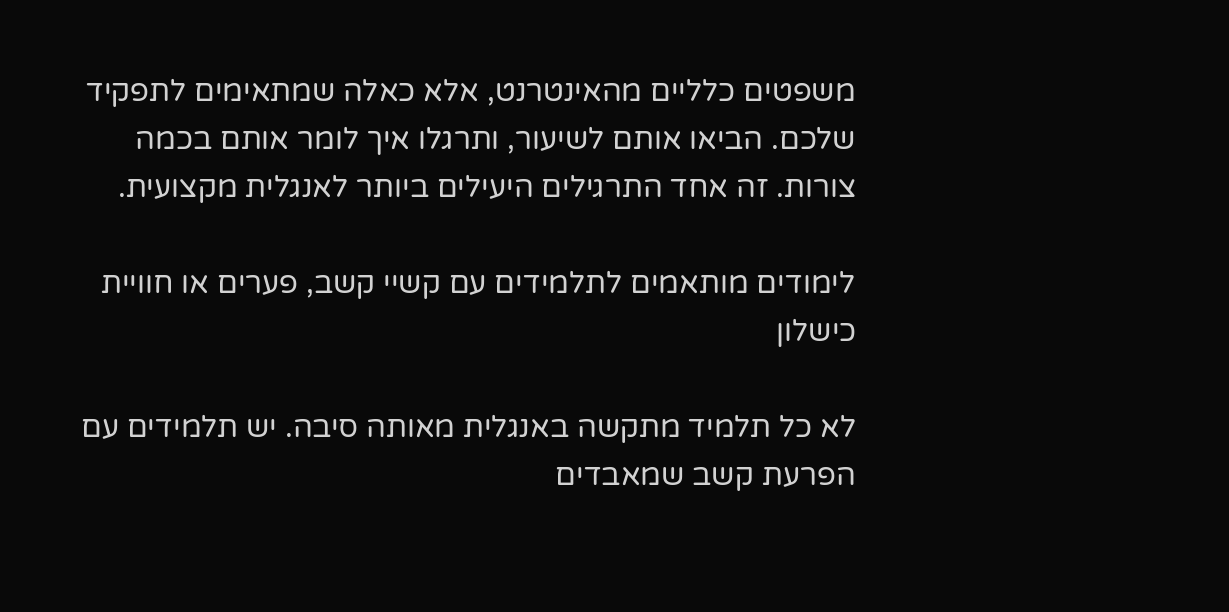משפטים כלליים מהאינטרנט, אלא כאלה שמתאימים לתפקיד שלכם. הביאו אותם לשיעור, ותרגלו איך לומר אותם בכמה צורות. זה אחד התרגילים היעילים ביותר לאנגלית מקצועית.

לימודים מותאמים לתלמידים עם קשיי קשב, פערים או חוויית כישלון

לא כל תלמיד מתקשה באנגלית מאותה סיבה. יש תלמידים עם הפרעת קשב שמאבדים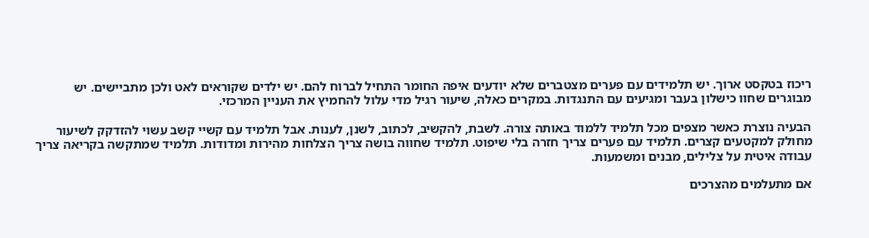ריכוז בטקסט ארוך. יש תלמידים עם פערים מצטברים שלא יודעים איפה החומר התחיל לברוח להם. יש ילדים שקוראים לאט ולכן מתביישים. יש מבוגרים שחוו כישלון בעבר ומגיעים עם התנגדות. במקרים כאלה, שיעור רגיל מדי עלול להחמיץ את העניין המרכזי.

הבעיה נוצרת כאשר מצפים מכל תלמיד ללמוד באותה צורה. לשבת, להקשיב, לכתוב, לשנן, לענות. אבל תלמיד עם קשיי קשב עשוי להזדקק לשיעור מחולק למקטעים קצרים. תלמיד עם פערים צריך חזרה בלי שיפוט. תלמיד שחווה בושה צריך הצלחות מהירות ומדודות. תלמיד שמתקשה בקריאה צריך עבודה איטית על צלילים, מבנים ומשמעות.

אם מתעלמים מהצרכים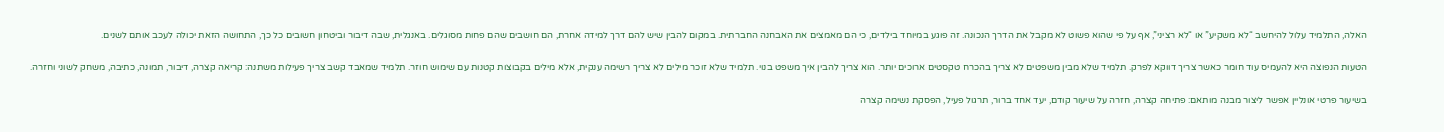האלה, התלמיד עלול להיחשב “לא משקיע” או “לא רציני”, אף על פי שהוא פשוט לא מקבל את הדרך הנכונה. זה פוגע במיוחד בילדים, כי הם מאמצים את האבחנה החברתית. במקום להבין שיש להם דרך למידה אחרת, הם חושבים שהם פחות מסוגלים. באנגלית, שבה דיבור וביטחון חשובים כל כך, התחושה הזאת יכולה לעכב אותם לשנים.

הטעות הנפוצה היא להעמיס עוד חומר כאשר צריך דווקא לפרק. תלמיד שלא מבין משפטים לא צריך בהכרח טקסטים ארוכים יותר. הוא צריך להבין איך משפט בנוי. תלמיד שלא זוכר מילים לא צריך רשימה ענקית, אלא מילים בקבוצות קטנות עם שימוש חוזר. תלמיד שמאבד קשב צריך פעילות משתנה: קריאה קצרה, דיבור, תמונה, כתיבה, משחק לשוני וחזרה.

בשיעור פרטי אונליין אפשר ליצור מבנה מותאם: פתיחה קצרה, חזרה על שיעור קודם, יעד אחד ברור, תרגול פעיל, הפסקת נשימה קצרה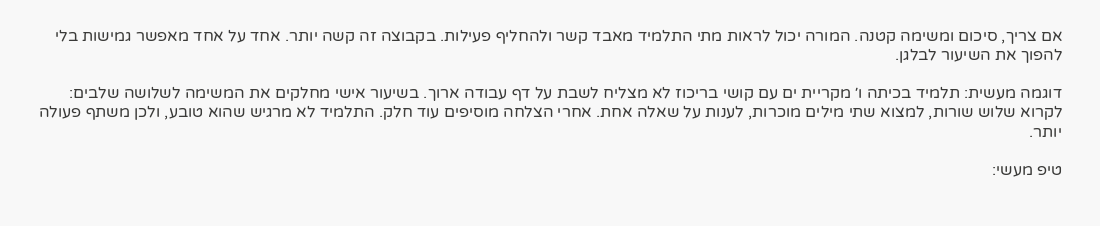אם צריך, סיכום ומשימה קטנה. המורה יכול לראות מתי התלמיד מאבד קשר ולהחליף פעילות. בקבוצה זה קשה יותר. אחד על אחד מאפשר גמישות בלי להפוך את השיעור לבלגן.

דוגמה מעשית: תלמיד בכיתה ו׳ מקריית ים עם קושי בריכוז לא מצליח לשבת על דף עבודה ארוך. בשיעור אישי מחלקים את המשימה לשלושה שלבים: לקרוא שלוש שורות, למצוא שתי מילים מוכרות, לענות על שאלה אחת. אחרי הצלחה מוסיפים עוד חלק. התלמיד לא מרגיש שהוא טובע, ולכן משתף פעולה יותר.

טיפ מעשי: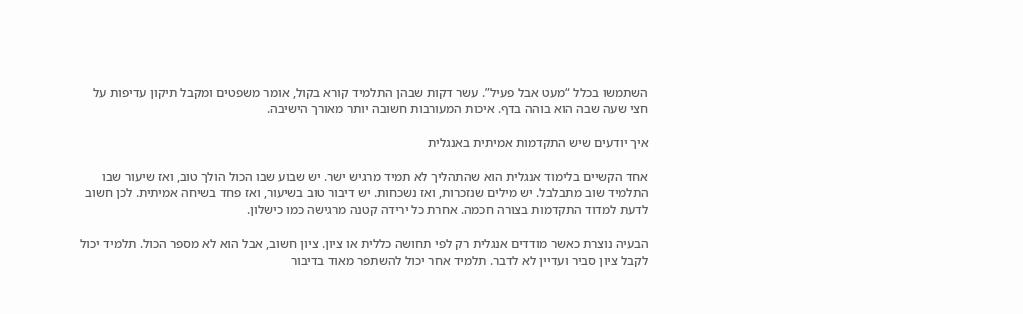השתמשו בכלל “מעט אבל פעיל”. עשר דקות שבהן התלמיד קורא בקול, אומר משפטים ומקבל תיקון עדיפות על חצי שעה שבה הוא בוהה בדף. איכות המעורבות חשובה יותר מאורך הישיבה.

איך יודעים שיש התקדמות אמיתית באנגלית

אחד הקשיים בלימוד אנגלית הוא שהתהליך לא תמיד מרגיש ישר. יש שבוע שבו הכול הולך טוב, ואז שיעור שבו התלמיד שוב מתבלבל. יש מילים שנזכרות, ואז נשכחות. יש דיבור טוב בשיעור, ואז פחד בשיחה אמיתית. לכן חשוב לדעת למדוד התקדמות בצורה חכמה. אחרת כל ירידה קטנה מרגישה כמו כישלון.

הבעיה נוצרת כאשר מודדים אנגלית רק לפי תחושה כללית או ציון. ציון חשוב, אבל הוא לא מספר הכול. תלמיד יכול לקבל ציון סביר ועדיין לא לדבר. תלמיד אחר יכול להשתפר מאוד בדיבור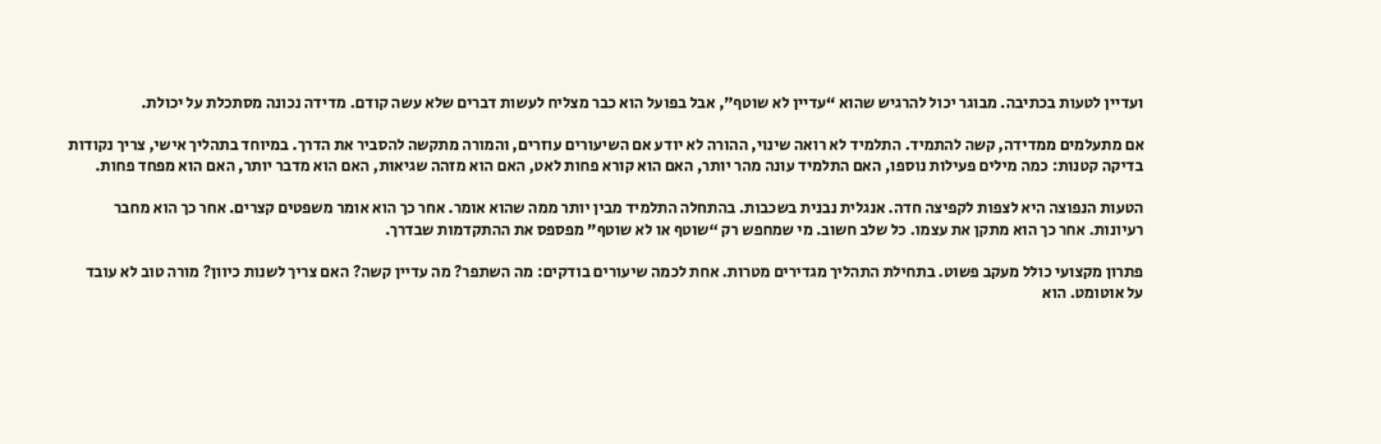ועדיין לטעות בכתיבה. מבוגר יכול להרגיש שהוא “עדיין לא שוטף”, אבל בפועל הוא כבר מצליח לעשות דברים שלא עשה קודם. מדידה נכונה מסתכלת על יכולת.

אם מתעלמים ממדידה, קשה להתמיד. התלמיד לא רואה שינוי, ההורה לא יודע אם השיעורים עוזרים, והמורה מתקשה להסביר את הדרך. במיוחד בתהליך אישי, צריך נקודות בדיקה קטנות: כמה מילים פעילות נוספו, האם התלמיד עונה מהר יותר, האם הוא קורא פחות לאט, האם הוא מזהה שגיאות, האם הוא מדבר יותר, האם הוא מפחד פחות.

הטעות הנפוצה היא לצפות לקפיצה חדה. אנגלית נבנית בשכבות. בהתחלה התלמיד מבין יותר ממה שהוא אומר. אחר כך הוא אומר משפטים קצרים. אחר כך הוא מחבר רעיונות. אחר כך הוא מתקן את עצמו. כל שלב חשוב. מי שמחפש רק “שוטף או לא שוטף” מפספס את ההתקדמות שבדרך.

פתרון מקצועי כולל מעקב פשוט. בתחילת התהליך מגדירים מטרות. אחת לכמה שיעורים בודקים: מה השתפר? מה עדיין קשה? האם צריך לשנות כיוון? מורה טוב לא עובד על אוטומט. הוא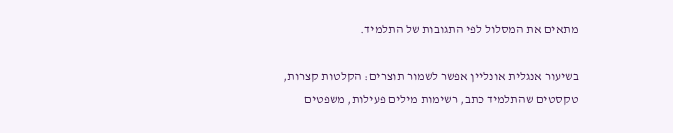מתאים את המסלול לפי התגובות של התלמיד.

בשיעור אנגלית אונליין אפשר לשמור תוצרים: הקלטות קצרות, טקסטים שהתלמיד כתב, רשימות מילים פעילות, משפטים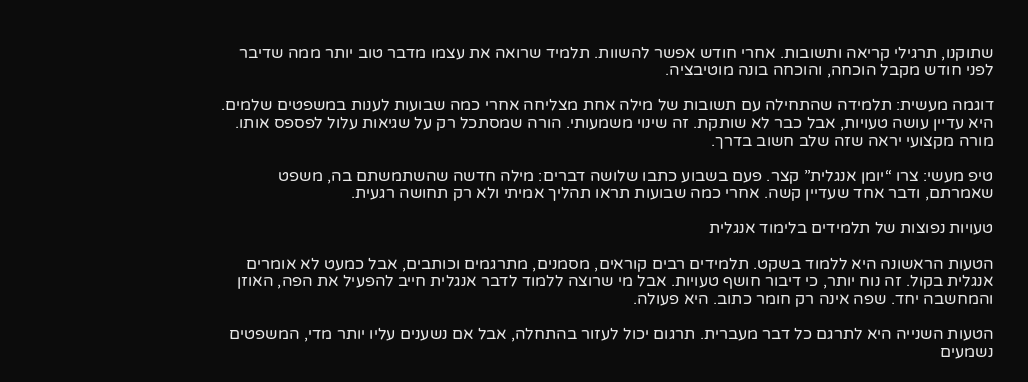שתוקנו, תרגילי קריאה ותשובות. אחרי חודש אפשר להשוות. תלמיד שרואה את עצמו מדבר טוב יותר ממה שדיבר לפני חודש מקבל הוכחה, והוכחה בונה מוטיבציה.

דוגמה מעשית: תלמידה שהתחילה עם תשובות של מילה אחת מצליחה אחרי כמה שבועות לענות במשפטים שלמים. היא עדיין עושה טעויות, אבל כבר לא שותקת. זה שינוי משמעותי. הורה שמסתכל רק על שגיאות עלול לפספס אותו. מורה מקצועי יראה שזה שלב חשוב בדרך.

טיפ מעשי: צרו “יומן אנגלית” קצר. פעם בשבוע כתבו שלושה דברים: מילה חדשה שהשתמשתם בה, משפט שאמרתם, ודבר אחד שעדיין קשה. אחרי כמה שבועות תראו תהליך אמיתי ולא רק תחושה רגעית.

טעויות נפוצות של תלמידים בלימוד אנגלית

הטעות הראשונה היא ללמוד בשקט. תלמידים רבים קוראים, מסמנים, מתרגמים וכותבים, אבל כמעט לא אומרים אנגלית בקול. זה נוח יותר, כי דיבור חושף טעויות. אבל מי שרוצה ללמוד לדבר אנגלית חייב להפעיל את הפה, האוזן והמחשבה יחד. שפה אינה רק חומר כתוב. היא פעולה.

הטעות השנייה היא לתרגם כל דבר מעברית. תרגום יכול לעזור בהתחלה, אבל אם נשענים עליו יותר מדי, המשפטים נשמעים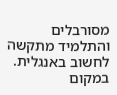מסורבלים והתלמיד מתקשה לחשוב באנגלית. במקום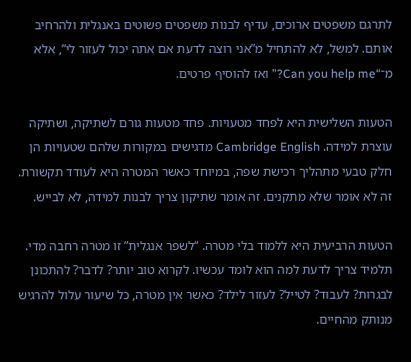לתרגם משפטים ארוכים, עדיף לבנות משפטים פשוטים באנגלית ולהרחיב אותם. למשל, לא להתחיל מ”אני רוצה לדעת אם אתה יכול לעזור לי”, אלא מ־“Can you help me?” ואז להוסיף פרטים.

הטעות השלישית היא לפחד מטעויות. פחד מטעות גורם לשתיקה, ושתיקה עוצרת למידה. Cambridge English מדגישים במקורות שלהם שטעויות הן חלק טבעי מתהליך רכישת שפה, במיוחד כאשר המטרה היא לעודד תקשורת. זה לא אומר שלא מתקנים. זה אומר שתיקון צריך לבנות למידה, לא לבייש.

הטעות הרביעית היא ללמוד בלי מטרה. “לשפר אנגלית” זו מטרה רחבה מדי. תלמיד צריך לדעת למה הוא לומד עכשיו. לקרוא טוב יותר? לדבר? להתכונן לבגרות? לעבוד? לטייל? לעזור לילד? כאשר אין מטרה, כל שיעור עלול להרגיש מנותק מהחיים.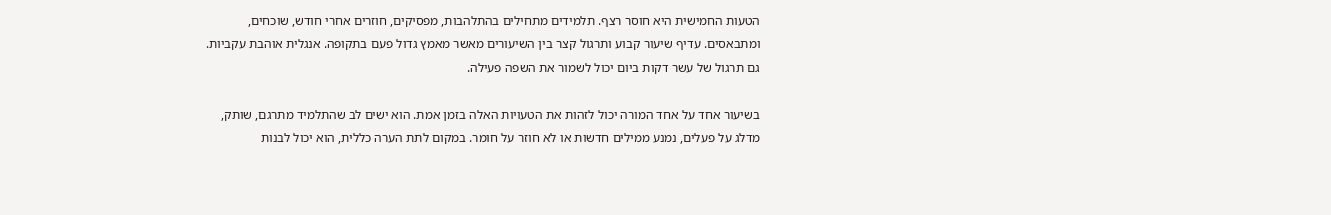הטעות החמישית היא חוסר רצף. תלמידים מתחילים בהתלהבות, מפסיקים, חוזרים אחרי חודש, שוכחים, ומתבאסים. עדיף שיעור קבוע ותרגול קצר בין השיעורים מאשר מאמץ גדול פעם בתקופה. אנגלית אוהבת עקביות. גם תרגול של עשר דקות ביום יכול לשמור את השפה פעילה.

בשיעור אחד על אחד המורה יכול לזהות את הטעויות האלה בזמן אמת. הוא ישים לב שהתלמיד מתרגם, שותק, מדלג על פעלים, נמנע ממילים חדשות או לא חוזר על חומר. במקום לתת הערה כללית, הוא יכול לבנות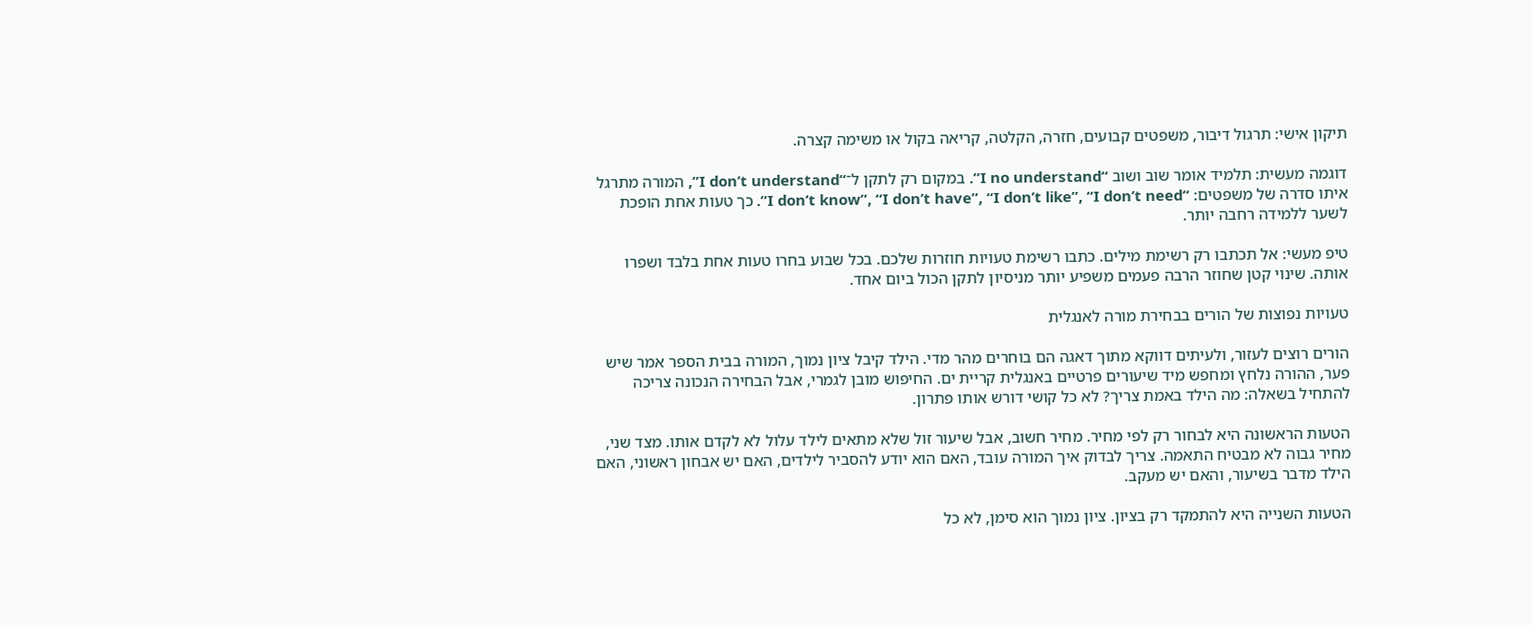תיקון אישי: תרגול דיבור, משפטים קבועים, חזרה, הקלטה, קריאה בקול או משימה קצרה.

דוגמה מעשית: תלמיד אומר שוב ושוב “I no understand”. במקום רק לתקן ל־“I don’t understand”, המורה מתרגל איתו סדרה של משפטים: “I don’t know”, “I don’t have”, “I don’t like”, “I don’t need”. כך טעות אחת הופכת לשער ללמידה רחבה יותר.

טיפ מעשי: אל תכתבו רק רשימת מילים. כתבו רשימת טעויות חוזרות שלכם. בכל שבוע בחרו טעות אחת בלבד ושפרו אותה. שינוי קטן שחוזר הרבה פעמים משפיע יותר מניסיון לתקן הכול ביום אחד.

טעויות נפוצות של הורים בבחירת מורה לאנגלית

הורים רוצים לעזור, ולעיתים דווקא מתוך דאגה הם בוחרים מהר מדי. הילד קיבל ציון נמוך, המורה בבית הספר אמר שיש פער, ההורה נלחץ ומחפש מיד שיעורים פרטיים באנגלית קריית ים. החיפוש מובן לגמרי, אבל הבחירה הנכונה צריכה להתחיל בשאלה: מה הילד באמת צריך? לא כל קושי דורש אותו פתרון.

הטעות הראשונה היא לבחור רק לפי מחיר. מחיר חשוב, אבל שיעור זול שלא מתאים לילד עלול לא לקדם אותו. מצד שני, מחיר גבוה לא מבטיח התאמה. צריך לבדוק איך המורה עובד, האם הוא יודע להסביר לילדים, האם יש אבחון ראשוני, האם הילד מדבר בשיעור, והאם יש מעקב.

הטעות השנייה היא להתמקד רק בציון. ציון נמוך הוא סימן, לא כל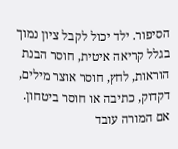הסיפור. ילד יכול לקבל ציון נמוך בגלל קריאה איטית, חוסר הבנת הוראות, לחץ, חוסר אוצר מילים, דקדוק, כתיבה או חוסר ביטחון. אם המורה עובד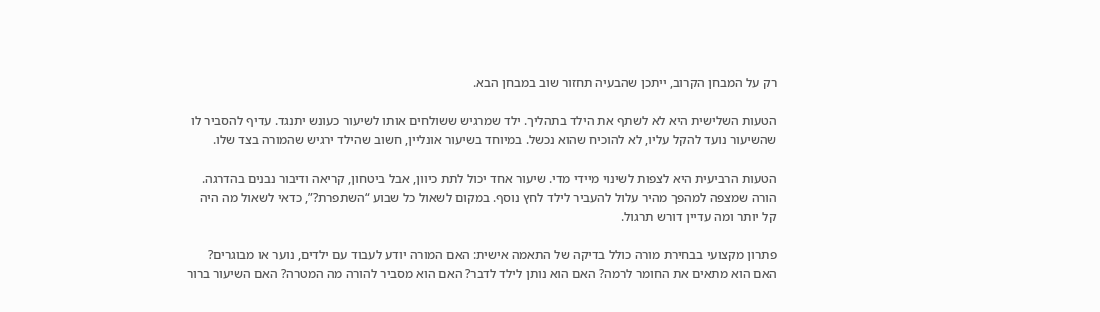רק על המבחן הקרוב, ייתכן שהבעיה תחזור שוב במבחן הבא.

הטעות השלישית היא לא לשתף את הילד בתהליך. ילד שמרגיש ששולחים אותו לשיעור כעונש יתנגד. עדיף להסביר לו שהשיעור נועד להקל עליו, לא להוכיח שהוא נכשל. במיוחד בשיעור אונליין, חשוב שהילד ירגיש שהמורה בצד שלו.

הטעות הרביעית היא לצפות לשינוי מיידי מדי. שיעור אחד יכול לתת כיוון, אבל ביטחון, קריאה ודיבור נבנים בהדרגה. הורה שמצפה למהפך מהיר עלול להעביר לילד לחץ נוסף. במקום לשאול כל שבוע “השתפרת?”, כדאי לשאול מה היה קל יותר ומה עדיין דורש תרגול.

פתרון מקצועי בבחירת מורה כולל בדיקה של התאמה אישית: האם המורה יודע לעבוד עם ילדים, נוער או מבוגרים? האם הוא מתאים את החומר לרמה? האם הוא נותן לילד לדבר? האם הוא מסביר להורה מה המטרה? האם השיעור ברור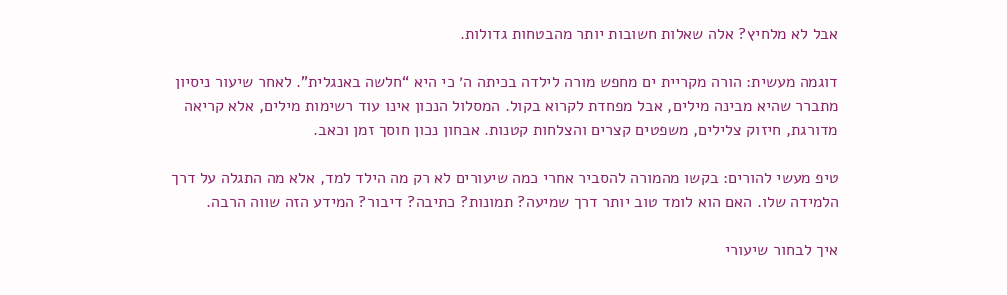אבל לא מלחיץ? אלה שאלות חשובות יותר מהבטחות גדולות.

דוגמה מעשית: הורה מקריית ים מחפש מורה לילדה בכיתה ה׳ כי היא “חלשה באנגלית”. לאחר שיעור ניסיון מתברר שהיא מבינה מילים, אבל מפחדת לקרוא בקול. המסלול הנכון אינו עוד רשימות מילים, אלא קריאה מדורגת, חיזוק צלילים, משפטים קצרים והצלחות קטנות. אבחון נכון חוסך זמן וכאב.

טיפ מעשי להורים: בקשו מהמורה להסביר אחרי כמה שיעורים לא רק מה הילד למד, אלא מה התגלה על דרך הלמידה שלו. האם הוא לומד טוב יותר דרך שמיעה? תמונות? כתיבה? דיבור? המידע הזה שווה הרבה.

איך לבחור שיעורי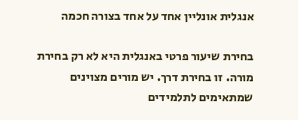אנגלית אונליין אחד על אחד בצורה חכמה

בחירת שיעור פרטי באנגלית היא לא רק בחירת מורה. זו בחירת דרך. יש מורים מצוינים שמתאימים לתלמידים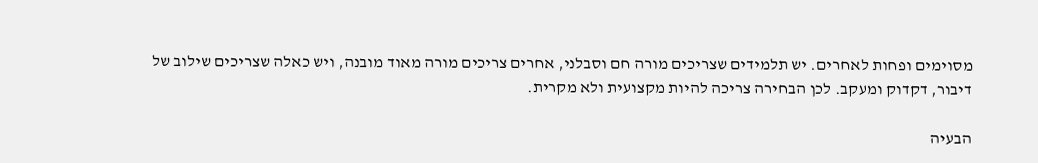מסוימים ופחות לאחרים. יש תלמידים שצריכים מורה חם וסבלני, אחרים צריכים מורה מאוד מובנה, ויש כאלה שצריכים שילוב של דיבור, דקדוק ומעקב. לכן הבחירה צריכה להיות מקצועית ולא מקרית.

הבעיה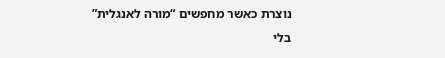נוצרת כאשר מחפשים “מורה לאנגלית” בלי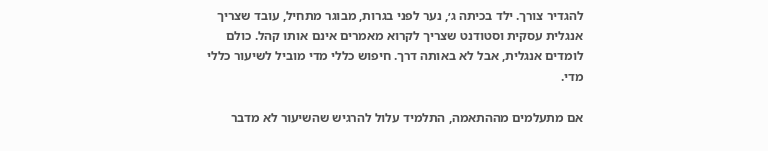להגדיר צורך. ילד בכיתה ג׳, נער לפני בגרות, מבוגר מתחיל, עובד שצריך אנגלית עסקית וסטודנט שצריך לקרוא מאמרים אינם אותו קהל. כולם לומדים אנגלית, אבל לא באותה דרך. חיפוש כללי מדי מוביל לשיעור כללי מדי.

אם מתעלמים מההתאמה, התלמיד עלול להרגיש שהשיעור לא מדבר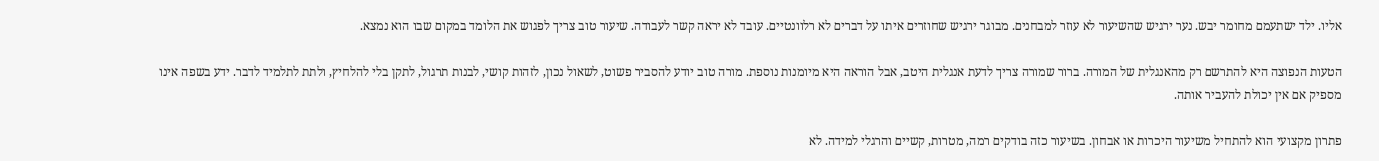אליו. ילד ישתעמם מחומר יבש. נער ירגיש שהשיעור לא עוזר למבחנים. מבוגר ירגיש שחוזרים איתו על דברים לא רלוונטיים. עובד לא יראה קשר לעבודה. שיעור טוב צריך לפגוש את הלומד במקום שבו הוא נמצא.

הטעות הנפוצה היא להתרשם רק מהאנגלית של המורה. ברור שמורה צריך לדעת אנגלית היטב, אבל הוראה היא מיומנות נוספת. מורה טוב יודע להסביר פשוט, לשאול נכון, לזהות קושי, לבנות תרגול, לתקן בלי להלחיץ, ולתת לתלמיד לדבר. ידע בשפה אינו מספיק אם אין יכולת להעביר אותה.

פתרון מקצועי הוא להתחיל משיעור היכרות או אבחון. בשיעור כזה בודקים רמה, מטרות, קשיים והרגלי למידה. לא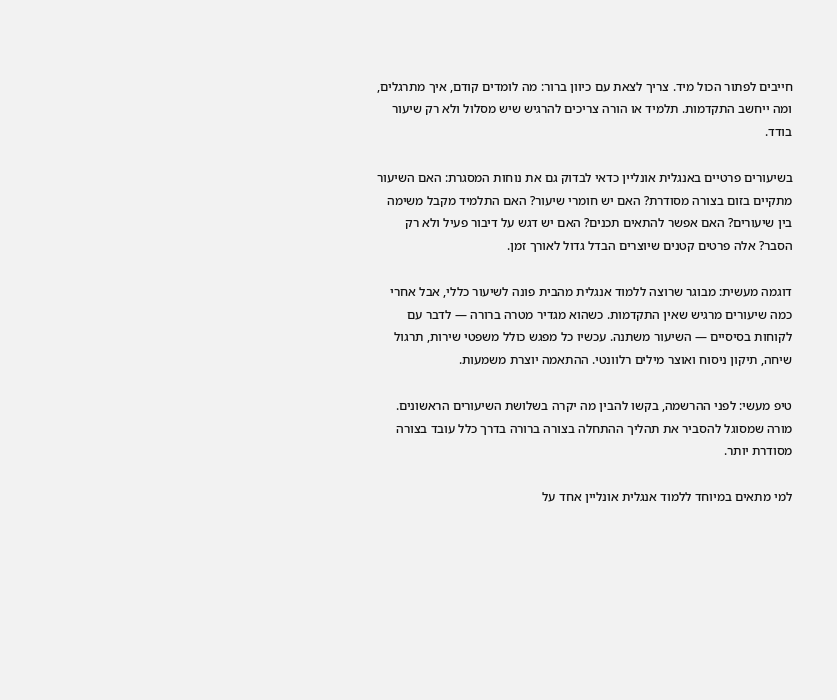חייבים לפתור הכול מיד. צריך לצאת עם כיוון ברור: מה לומדים קודם, איך מתרגלים, ומה ייחשב התקדמות. תלמיד או הורה צריכים להרגיש שיש מסלול ולא רק שיעור בודד.

בשיעורים פרטיים באנגלית אונליין כדאי לבדוק גם את נוחות המסגרת: האם השיעור מתקיים בזום בצורה מסודרת? האם יש חומרי שיעור? האם התלמיד מקבל משימה בין שיעורים? האם אפשר להתאים תכנים? האם יש דגש על דיבור פעיל ולא רק הסבר? אלה פרטים קטנים שיוצרים הבדל גדול לאורך זמן.

דוגמה מעשית: מבוגר שרוצה ללמוד אנגלית מהבית פונה לשיעור כללי, אבל אחרי כמה שיעורים מרגיש שאין התקדמות. כשהוא מגדיר מטרה ברורה — לדבר עם לקוחות בסיסיים — השיעור משתנה. עכשיו כל מפגש כולל משפטי שירות, תרגול שיחה, תיקון ניסוח ואוצר מילים רלוונטי. ההתאמה יוצרת משמעות.

טיפ מעשי: לפני ההרשמה, בקשו להבין מה יקרה בשלושת השיעורים הראשונים. מורה שמסוגל להסביר את תהליך ההתחלה בצורה ברורה בדרך כלל עובד בצורה מסודרת יותר.

למי מתאים במיוחד ללמוד אנגלית אונליין אחד על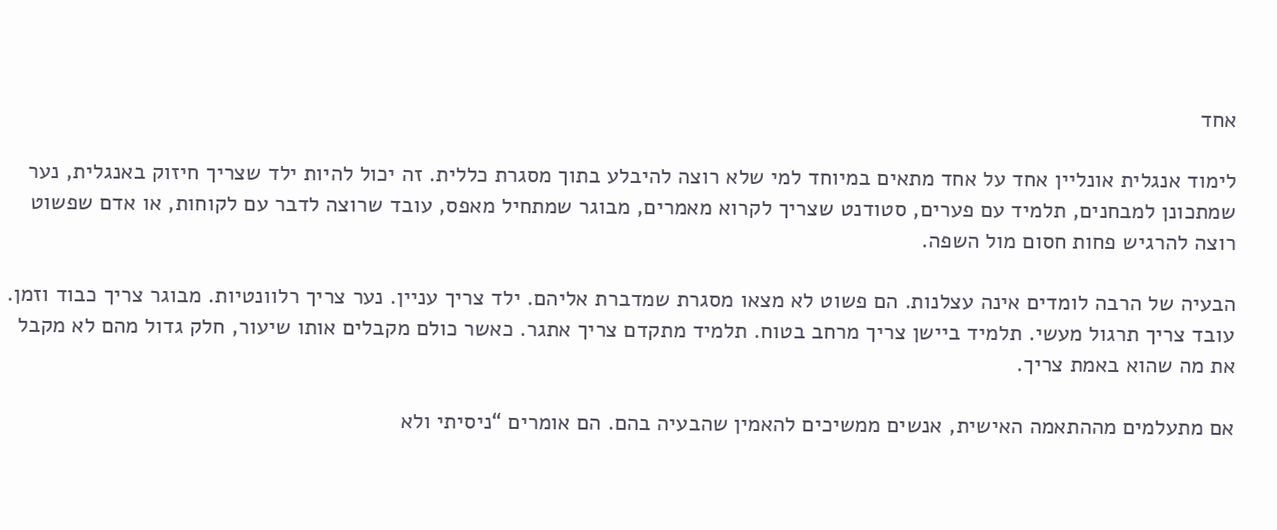אחד

לימוד אנגלית אונליין אחד על אחד מתאים במיוחד למי שלא רוצה להיבלע בתוך מסגרת כללית. זה יכול להיות ילד שצריך חיזוק באנגלית, נער שמתכונן למבחנים, תלמיד עם פערים, סטודנט שצריך לקרוא מאמרים, מבוגר שמתחיל מאפס, עובד שרוצה לדבר עם לקוחות, או אדם שפשוט רוצה להרגיש פחות חסום מול השפה.

הבעיה של הרבה לומדים אינה עצלנות. הם פשוט לא מצאו מסגרת שמדברת אליהם. ילד צריך עניין. נער צריך רלוונטיות. מבוגר צריך כבוד וזמן. עובד צריך תרגול מעשי. תלמיד ביישן צריך מרחב בטוח. תלמיד מתקדם צריך אתגר. כאשר כולם מקבלים אותו שיעור, חלק גדול מהם לא מקבל את מה שהוא באמת צריך.

אם מתעלמים מההתאמה האישית, אנשים ממשיכים להאמין שהבעיה בהם. הם אומרים “ניסיתי ולא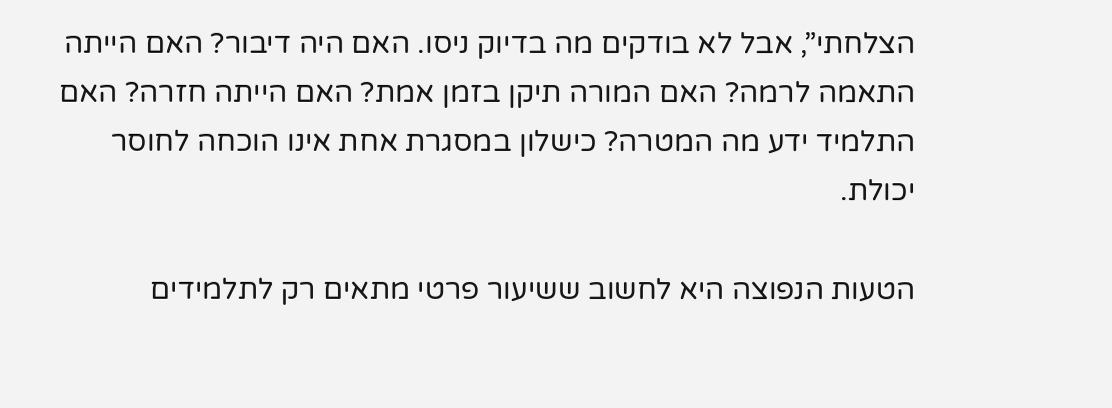הצלחתי”, אבל לא בודקים מה בדיוק ניסו. האם היה דיבור? האם הייתה התאמה לרמה? האם המורה תיקן בזמן אמת? האם הייתה חזרה? האם התלמיד ידע מה המטרה? כישלון במסגרת אחת אינו הוכחה לחוסר יכולת.

הטעות הנפוצה היא לחשוב ששיעור פרטי מתאים רק לתלמידים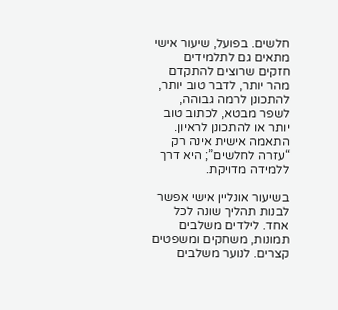חלשים. בפועל, שיעור אישי מתאים גם לתלמידים חזקים שרוצים להתקדם מהר יותר, לדבר טוב יותר, להתכונן לרמה גבוהה, לשפר מבטא, לכתוב טוב יותר או להתכונן לראיון. התאמה אישית אינה רק “עזרה לחלשים”; היא דרך ללמידה מדויקת.

בשיעור אונליין אישי אפשר לבנות תהליך שונה לכל אחד. לילדים משלבים תמונות, משחקים ומשפטים קצרים. לנוער משלבים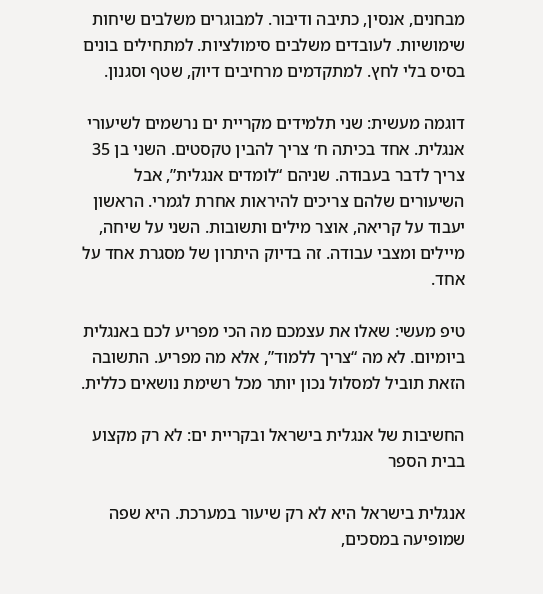מבחנים, אנסין, כתיבה ודיבור. למבוגרים משלבים שיחות שימושיות. לעובדים משלבים סימולציות. למתחילים בונים בסיס בלי לחץ. למתקדמים מרחיבים דיוק, שטף וסגנון.

דוגמה מעשית: שני תלמידים מקריית ים נרשמים לשיעורי אנגלית. אחד בכיתה ח׳ צריך להבין טקסטים. השני בן 35 צריך לדבר בעבודה. שניהם “לומדים אנגלית”, אבל השיעורים שלהם צריכים להיראות אחרת לגמרי. הראשון יעבוד על קריאה, אוצר מילים ותשובות. השני על שיחה, מיילים ומצבי עבודה. זה בדיוק היתרון של מסגרת אחד על אחד.

טיפ מעשי: שאלו את עצמכם מה הכי מפריע לכם באנגלית ביומיום. לא מה “צריך ללמוד”, אלא מה מפריע. התשובה הזאת תוביל למסלול נכון יותר מכל רשימת נושאים כללית.

החשיבות של אנגלית בישראל ובקריית ים: לא רק מקצוע בבית הספר

אנגלית בישראל היא לא רק שיעור במערכת. היא שפה שמופיעה במסכים,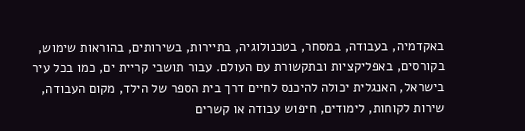באקדמיה, בעבודה, במסחר, בטכנולוגיה, בתיירות, בשירותים, בהוראות שימוש, בקורסים, באפליקציות ובתקשורת עם העולם. עבור תושבי קריית ים, כמו בכל עיר בישראל, האנגלית יכולה להיכנס לחיים דרך בית הספר של הילד, מקום העבודה, שירות לקוחות, לימודים, חיפוש עבודה או קשרים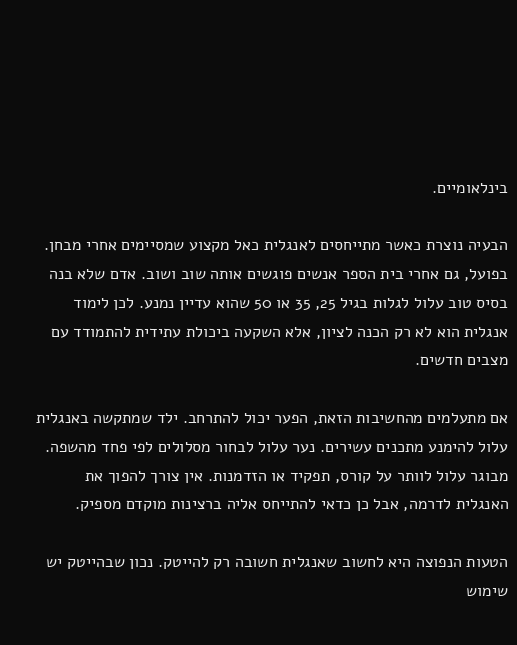בינלאומיים.

הבעיה נוצרת כאשר מתייחסים לאנגלית כאל מקצוע שמסיימים אחרי מבחן. בפועל, גם אחרי בית הספר אנשים פוגשים אותה שוב ושוב. אדם שלא בנה בסיס טוב עלול לגלות בגיל 25, 35 או 50 שהוא עדיין נמנע. לכן לימוד אנגלית הוא לא רק הכנה לציון, אלא השקעה ביכולת עתידית להתמודד עם מצבים חדשים.

אם מתעלמים מהחשיבות הזאת, הפער יכול להתרחב. ילד שמתקשה באנגלית עלול להימנע מתכנים עשירים. נער עלול לבחור מסלולים לפי פחד מהשפה. מבוגר עלול לוותר על קורס, תפקיד או הזדמנות. אין צורך להפוך את האנגלית לדרמה, אבל כן כדאי להתייחס אליה ברצינות מוקדם מספיק.

הטעות הנפוצה היא לחשוב שאנגלית חשובה רק להייטק. נכון שבהייטק יש שימוש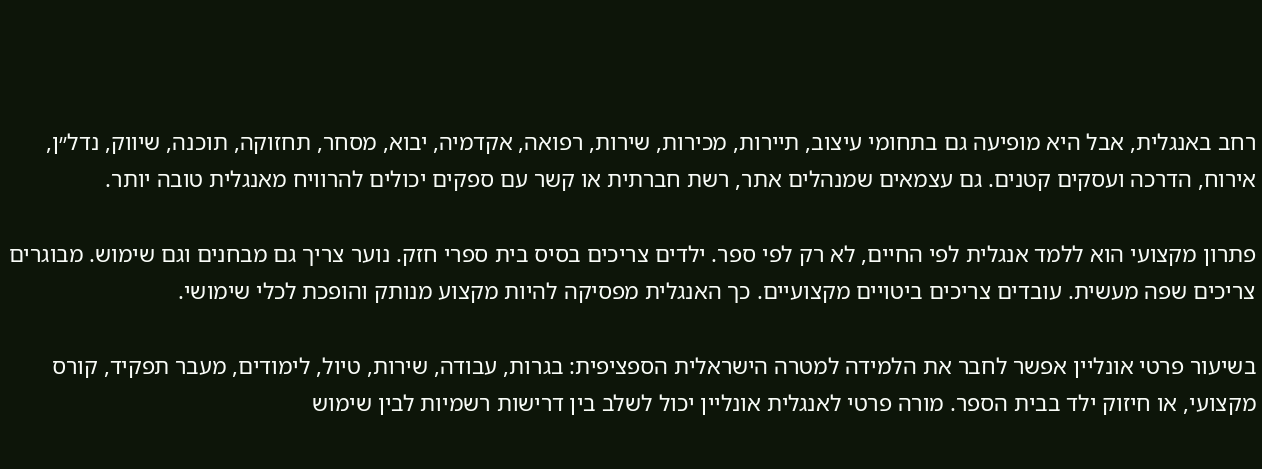רחב באנגלית, אבל היא מופיעה גם בתחומי עיצוב, תיירות, מכירות, שירות, רפואה, אקדמיה, יבוא, מסחר, תחזוקה, תוכנה, שיווק, נדל״ן, אירוח, הדרכה ועסקים קטנים. גם עצמאים שמנהלים אתר, רשת חברתית או קשר עם ספקים יכולים להרוויח מאנגלית טובה יותר.

פתרון מקצועי הוא ללמד אנגלית לפי החיים, לא רק לפי ספר. ילדים צריכים בסיס בית ספרי חזק. נוער צריך גם מבחנים וגם שימוש. מבוגרים צריכים שפה מעשית. עובדים צריכים ביטויים מקצועיים. כך האנגלית מפסיקה להיות מקצוע מנותק והופכת לכלי שימושי.

בשיעור פרטי אונליין אפשר לחבר את הלמידה למטרה הישראלית הספציפית: בגרות, עבודה, שירות, טיול, לימודים, מעבר תפקיד, קורס מקצועי, או חיזוק ילד בבית הספר. מורה פרטי לאנגלית אונליין יכול לשלב בין דרישות רשמיות לבין שימוש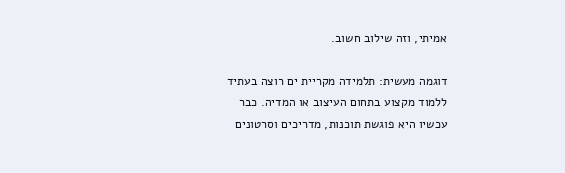אמיתי, וזה שילוב חשוב.

דוגמה מעשית: תלמידה מקריית ים רוצה בעתיד ללמוד מקצוע בתחום העיצוב או המדיה. כבר עכשיו היא פוגשת תוכנות, מדריכים וסרטונים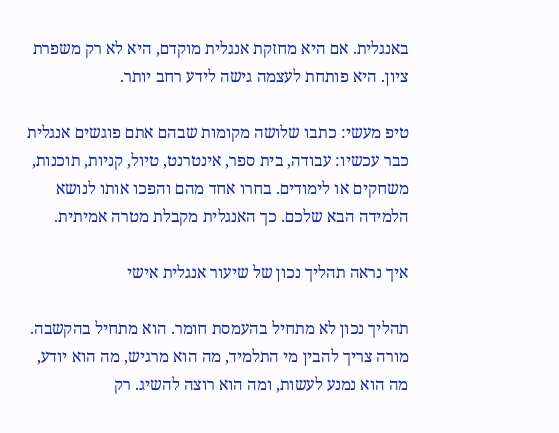באנגלית. אם היא מחזקת אנגלית מוקדם, היא לא רק משפרת ציון. היא פותחת לעצמה גישה לידע רחב יותר.

טיפ מעשי: כתבו שלושה מקומות שבהם אתם פוגשים אנגלית כבר עכשיו: עבודה, בית ספר, אינטרנט, טיול, קניות, תוכנות, משחקים או לימודים. בחרו אחד מהם והפכו אותו לנושא הלמידה הבא שלכם. כך האנגלית מקבלת מטרה אמיתית.

איך נראה תהליך נכון של שיעור אנגלית אישי

תהליך נכון לא מתחיל בהעמסת חומר. הוא מתחיל בהקשבה. מורה צריך להבין מי התלמיד, מה הוא מרגיש, מה הוא יודע, מה הוא נמנע לעשות, ומה הוא רוצה להשיג. רק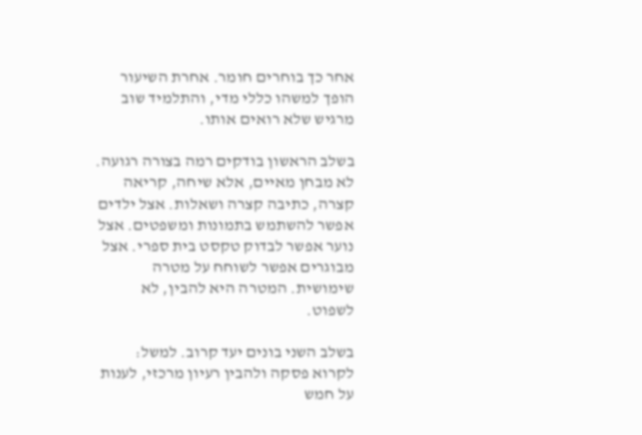אחר כך בוחרים חומר. אחרת השיעור הופך למשהו כללי מדי, והתלמיד שוב מרגיש שלא רואים אותו.

בשלב הראשון בודקים רמה בצורה רגועה. לא מבחן מאיים, אלא שיחה, קריאה קצרה, כתיבה קצרה ושאלות. אצל ילדים אפשר להשתמש בתמונות ומשפטים. אצל נוער אפשר לבדוק טקסט בית ספרי. אצל מבוגרים אפשר לשוחח על מטרה שימושית. המטרה היא להבין, לא לשפוט.

בשלב השני בונים יעד קרוב. למשל: לקרוא פסקה ולהבין רעיון מרכזי, לענות על חמש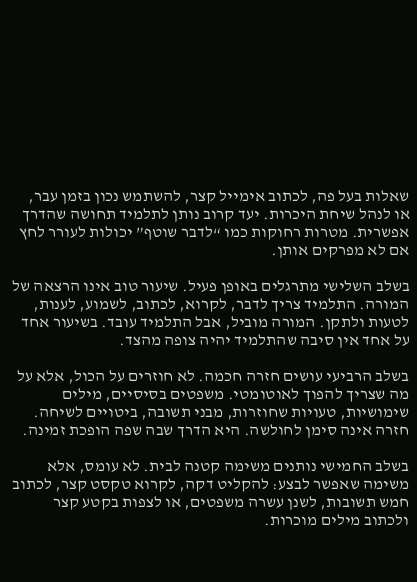שאלות בעל פה, לכתוב אימייל קצר, להשתמש נכון בזמן עבר, או לנהל שיחת היכרות. יעד קרוב נותן לתלמיד תחושה שהדרך אפשרית. מטרות רחוקות כמו “לדבר שוטף” יכולות לעורר לחץ אם לא מפרקים אותן.

בשלב השלישי מתרגלים באופן פעיל. שיעור טוב אינו הרצאה של המורה. התלמיד צריך לדבר, לקרוא, לכתוב, לשמוע, לענות, לטעות ולתקן. המורה מוביל, אבל התלמיד עובד. בשיעור אחד על אחד אין סיבה שהתלמיד יהיה צופה מהצד.

בשלב הרביעי עושים חזרה חכמה. לא חוזרים על הכול, אלא על מה שצריך להפוך לאוטומטי. משפטים בסיסיים, מילים שימושיות, טעויות שחוזרות, מבני תשובה, ביטויים לשיחה. חזרה אינה סימן לחולשה. היא הדרך שבה שפה הופכת זמינה.

בשלב החמישי נותנים משימה קטנה לבית. לא עומס, אלא משימה שאפשר לבצע: להקליט דקה, לקרוא טקסט קצר, לכתוב חמש תשובות, לשנן עשרה משפטים, או לצפות בקטע קצר ולכתוב מילים מוכרות.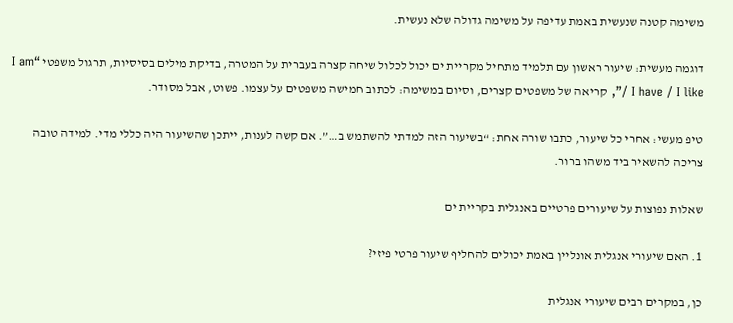משימה קטנה שנעשית באמת עדיפה על משימה גדולה שלא נעשית.

דוגמה מעשית: שיעור ראשון עם תלמיד מתחיל מקריית ים יכול לכלול שיחה קצרה בעברית על המטרה, בדיקת מילים בסיסיות, תרגול משפטי “I am / I have / I like”, קריאה של משפטים קצרים, וסיום במשימה: לכתוב חמישה משפטים על עצמו. פשוט, אבל מסודר.

טיפ מעשי: אחרי כל שיעור, כתבו שורה אחת: “בשיעור הזה למדתי להשתמש ב…”. אם קשה לענות, ייתכן שהשיעור היה כללי מדי. למידה טובה צריכה להשאיר ביד משהו ברור.

שאלות נפוצות על שיעורים פרטיים באנגלית בקריית ים

1. האם שיעורי אנגלית אונליין באמת יכולים להחליף שיעור פרטי פיזי?

כן, במקרים רבים שיעורי אנגלית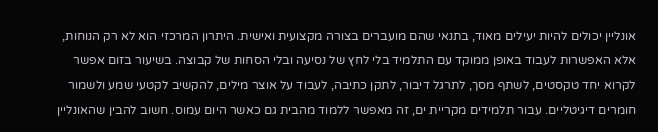אונליין יכולים להיות יעילים מאוד, בתנאי שהם מועברים בצורה מקצועית ואישית. היתרון המרכזי הוא לא רק הנוחות, אלא האפשרות לעבוד באופן ממוקד עם התלמיד בלי לחץ של נסיעה ובלי הסחות של קבוצה. בשיעור בזום אפשר לקרוא יחד טקסטים, לשתף מסך, לתרגל דיבור, לתקן כתיבה, לעבוד על אוצר מילים, להקשיב לקטעי שמע ולשמור חומרים דיגיטליים. עבור תלמידים מקריית ים, זה מאפשר ללמוד מהבית גם כאשר היום עמוס. חשוב להבין שהאונליין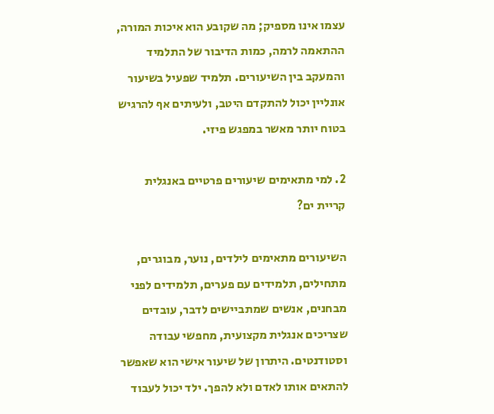עצמו אינו מספיק; מה שקובע הוא איכות המורה, ההתאמה לרמה, כמות הדיבור של התלמיד והמעקב בין השיעורים. תלמיד שפעיל בשיעור אונליין יכול להתקדם היטב, ולעיתים אף להרגיש בטוח יותר מאשר במפגש פיזי.

2. למי מתאימים שיעורים פרטיים באנגלית קריית ים?

השיעורים מתאימים לילדים, נוער, מבוגרים, מתחילים, תלמידים עם פערים, תלמידים לפני מבחנים, אנשים שמתביישים לדבר, עובדים שצריכים אנגלית מקצועית, מחפשי עבודה וסטודנטים. היתרון של שיעור אישי הוא שאפשר להתאים אותו לאדם ולא להפך. ילד יכול לעבוד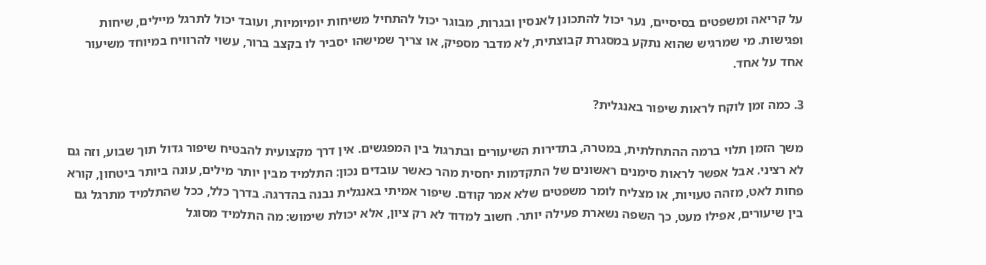על קריאה ומשפטים בסיסיים, נער יכול להתכונן לאנסין ובגרות, מבוגר יכול להתחיל משיחות יומיומיות, ועובד יכול לתרגל מיילים, שיחות ופגישות. מי שמרגיש שהוא נתקע במסגרת קבוצתית, לא מדבר מספיק, או צריך שמישהו יסביר לו בקצב ברור, עשוי להרוויח במיוחד משיעור אחד על אחד.

3. כמה זמן לוקח לראות שיפור באנגלית?

משך הזמן תלוי ברמה ההתחלתית, במטרה, בתדירות השיעורים ובתרגול בין המפגשים. אין דרך מקצועית להבטיח שיפור גדול תוך שבוע, וזה גם לא רציני. אבל אפשר לראות סימנים ראשונים של התקדמות יחסית מהר כאשר עובדים נכון: התלמיד מבין יותר מילים, עונה ביותר ביטחון, קורא פחות לאט, מזהה טעויות, או מצליח לומר משפטים שלא אמר קודם. שיפור אמיתי באנגלית נבנה בהדרגה. בדרך כלל, ככל שהתלמיד מתרגל גם בין שיעורים, אפילו מעט, כך השפה נשארת פעילה יותר. חשוב למדוד לא רק ציון, אלא יכולת שימוש: מה התלמיד מסוגל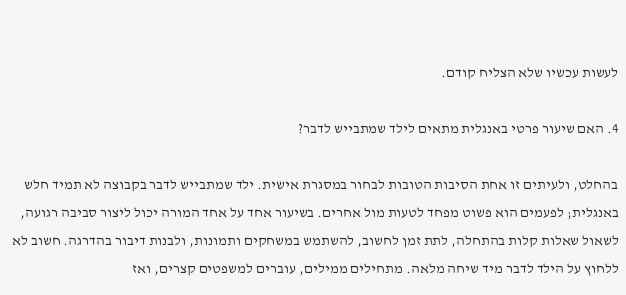לעשות עכשיו שלא הצליח קודם.

4. האם שיעור פרטי באנגלית מתאים לילד שמתבייש לדבר?

בהחלט, ולעיתים זו אחת הסיבות הטובות לבחור במסגרת אישית. ילד שמתבייש לדבר בקבוצה לא תמיד חלש באנגלית; לפעמים הוא פשוט מפחד לטעות מול אחרים. בשיעור אחד על אחד המורה יכול ליצור סביבה רגועה, לשאול שאלות קלות בהתחלה, לתת זמן לחשוב, להשתמש במשחקים ותמונות, ולבנות דיבור בהדרגה. חשוב לא ללחוץ על הילד לדבר מיד שיחה מלאה. מתחילים ממילים, עוברים למשפטים קצרים, ואז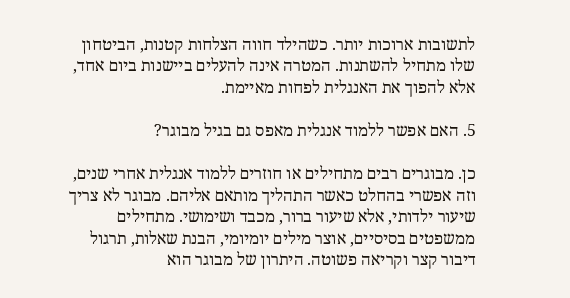לתשובות ארוכות יותר. כשהילד חווה הצלחות קטנות, הביטחון שלו מתחיל להשתנות. המטרה אינה להעלים ביישנות ביום אחד, אלא להפוך את האנגלית לפחות מאיימת.

5. האם אפשר ללמוד אנגלית מאפס גם בגיל מבוגר?

כן. מבוגרים רבים מתחילים או חוזרים ללמוד אנגלית אחרי שנים, וזה אפשרי בהחלט כאשר התהליך מותאם אליהם. מבוגר לא צריך שיעור ילדותי, אלא שיעור ברור, מכבד ושימושי. מתחילים ממשפטים בסיסיים, אוצר מילים יומיומי, הבנת שאלות, תרגול דיבור קצר וקריאה פשוטה. היתרון של מבוגר הוא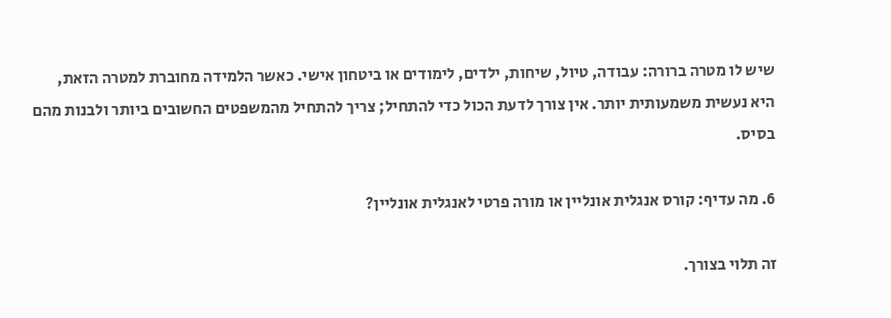שיש לו מטרה ברורה: עבודה, טיול, שיחות, ילדים, לימודים או ביטחון אישי. כאשר הלמידה מחוברת למטרה הזאת, היא נעשית משמעותית יותר. אין צורך לדעת הכול כדי להתחיל; צריך להתחיל מהמשפטים החשובים ביותר ולבנות מהם בסיס.

6. מה עדיף: קורס אנגלית אונליין או מורה פרטי לאנגלית אונליין?

זה תלוי בצורך.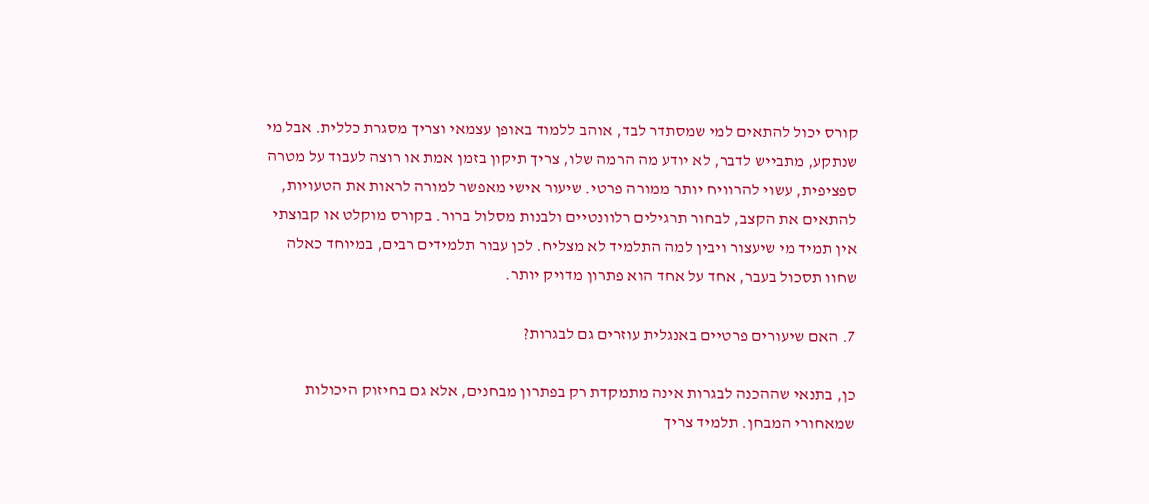קורס יכול להתאים למי שמסתדר לבד, אוהב ללמוד באופן עצמאי וצריך מסגרת כללית. אבל מי שנתקע, מתבייש לדבר, לא יודע מה הרמה שלו, צריך תיקון בזמן אמת או רוצה לעבוד על מטרה ספציפית, עשוי להרוויח יותר ממורה פרטי. שיעור אישי מאפשר למורה לראות את הטעויות, להתאים את הקצב, לבחור תרגילים רלוונטיים ולבנות מסלול ברור. בקורס מוקלט או קבוצתי אין תמיד מי שיעצור ויבין למה התלמיד לא מצליח. לכן עבור תלמידים רבים, במיוחד כאלה שחוו תסכול בעבר, אחד על אחד הוא פתרון מדויק יותר.

7. האם שיעורים פרטיים באנגלית עוזרים גם לבגרות?

כן, בתנאי שההכנה לבגרות אינה מתמקדת רק בפתרון מבחנים, אלא גם בחיזוק היכולות שמאחורי המבחן. תלמיד צריך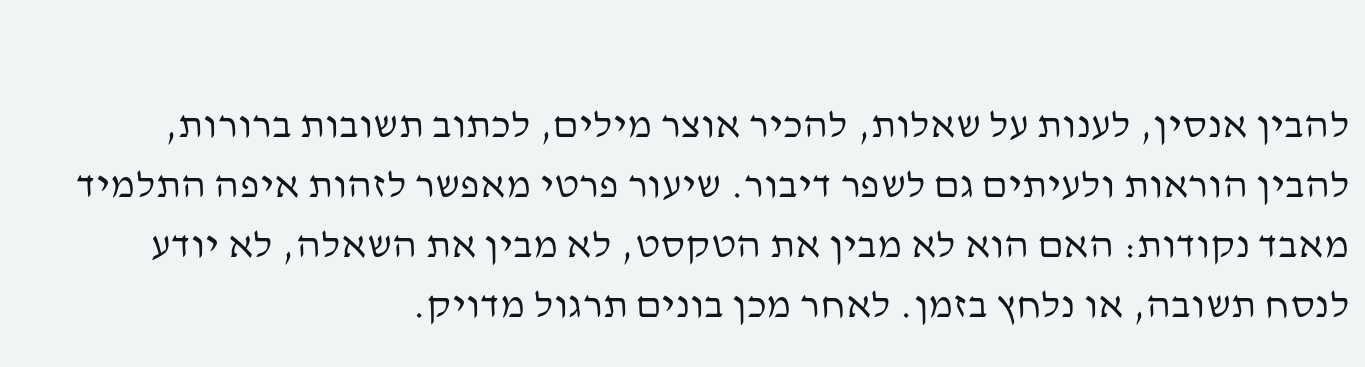להבין אנסין, לענות על שאלות, להכיר אוצר מילים, לכתוב תשובות ברורות, להבין הוראות ולעיתים גם לשפר דיבור. שיעור פרטי מאפשר לזהות איפה התלמיד מאבד נקודות: האם הוא לא מבין את הטקסט, לא מבין את השאלה, לא יודע לנסח תשובה, או נלחץ בזמן. לאחר מכן בונים תרגול מדויק.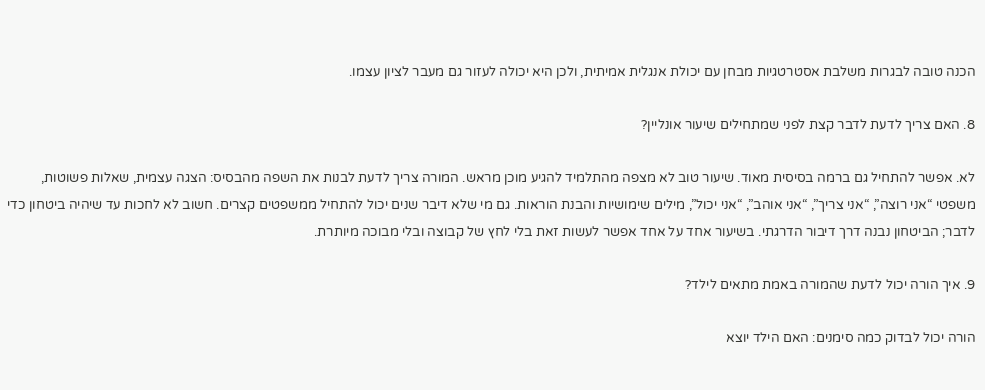הכנה טובה לבגרות משלבת אסטרטגיות מבחן עם יכולת אנגלית אמיתית, ולכן היא יכולה לעזור גם מעבר לציון עצמו.

8. האם צריך לדעת לדבר קצת לפני שמתחילים שיעור אונליין?

לא. אפשר להתחיל גם ברמה בסיסית מאוד. שיעור טוב לא מצפה מהתלמיד להגיע מוכן מראש. המורה צריך לדעת לבנות את השפה מהבסיס: הצגה עצמית, שאלות פשוטות, משפטי “אני רוצה”, “אני צריך”, “אני אוהב”, “אני יכול”, מילים שימושיות והבנת הוראות. גם מי שלא דיבר שנים יכול להתחיל ממשפטים קצרים. חשוב לא לחכות עד שיהיה ביטחון כדי לדבר; הביטחון נבנה דרך דיבור הדרגתי. בשיעור אחד על אחד אפשר לעשות זאת בלי לחץ של קבוצה ובלי מבוכה מיותרת.

9. איך הורה יכול לדעת שהמורה באמת מתאים לילד?

הורה יכול לבדוק כמה סימנים: האם הילד יוצא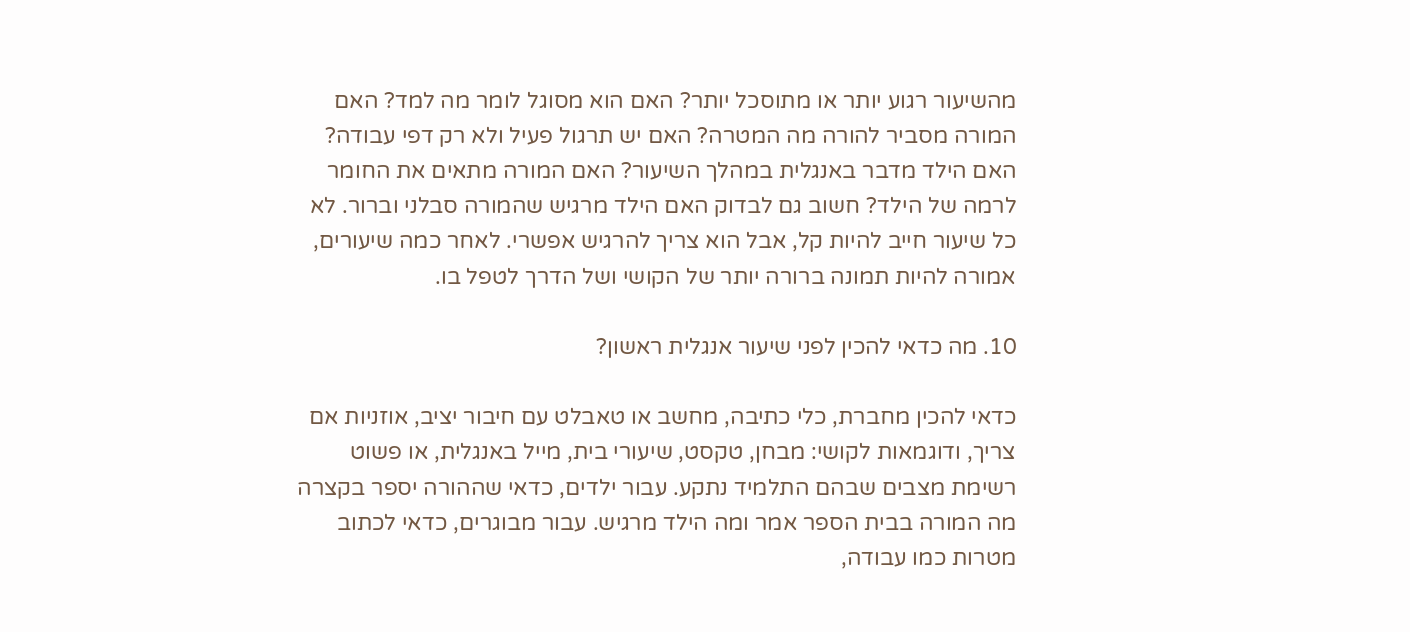מהשיעור רגוע יותר או מתוסכל יותר? האם הוא מסוגל לומר מה למד? האם המורה מסביר להורה מה המטרה? האם יש תרגול פעיל ולא רק דפי עבודה? האם הילד מדבר באנגלית במהלך השיעור? האם המורה מתאים את החומר לרמה של הילד? חשוב גם לבדוק האם הילד מרגיש שהמורה סבלני וברור. לא כל שיעור חייב להיות קל, אבל הוא צריך להרגיש אפשרי. לאחר כמה שיעורים, אמורה להיות תמונה ברורה יותר של הקושי ושל הדרך לטפל בו.

10. מה כדאי להכין לפני שיעור אנגלית ראשון?

כדאי להכין מחברת, כלי כתיבה, מחשב או טאבלט עם חיבור יציב, אוזניות אם צריך, ודוגמאות לקושי: מבחן, טקסט, שיעורי בית, מייל באנגלית, או פשוט רשימת מצבים שבהם התלמיד נתקע. עבור ילדים, כדאי שההורה יספר בקצרה מה המורה בבית הספר אמר ומה הילד מרגיש. עבור מבוגרים, כדאי לכתוב מטרות כמו עבודה,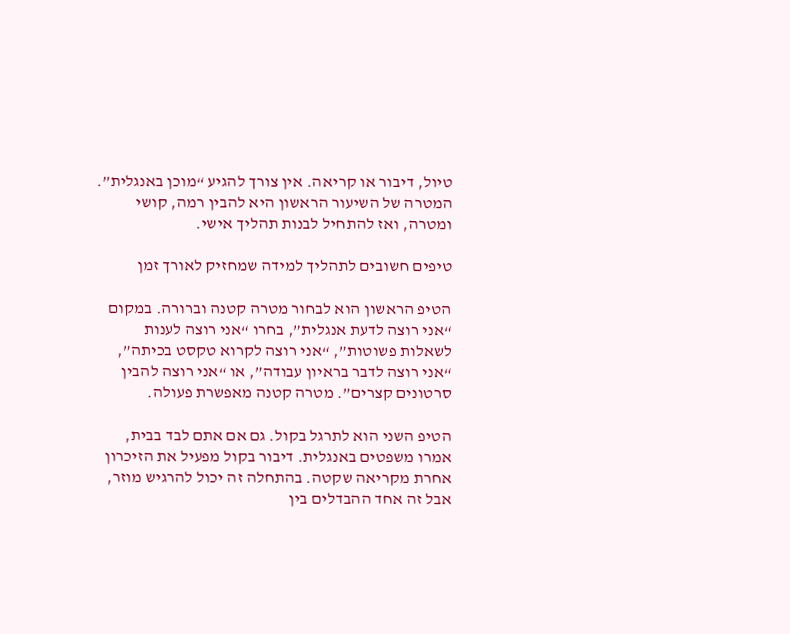טיול, דיבור או קריאה. אין צורך להגיע “מוכן באנגלית”. המטרה של השיעור הראשון היא להבין רמה, קושי ומטרה, ואז להתחיל לבנות תהליך אישי.

טיפים חשובים לתהליך למידה שמחזיק לאורך זמן

הטיפ הראשון הוא לבחור מטרה קטנה וברורה. במקום “אני רוצה לדעת אנגלית”, בחרו “אני רוצה לענות לשאלות פשוטות”, “אני רוצה לקרוא טקסט בכיתה”, “אני רוצה לדבר בראיון עבודה”, או “אני רוצה להבין סרטונים קצרים”. מטרה קטנה מאפשרת פעולה.

הטיפ השני הוא לתרגל בקול. גם אם אתם לבד בבית, אמרו משפטים באנגלית. דיבור בקול מפעיל את הזיכרון אחרת מקריאה שקטה. בהתחלה זה יכול להרגיש מוזר, אבל זה אחד ההבדלים בין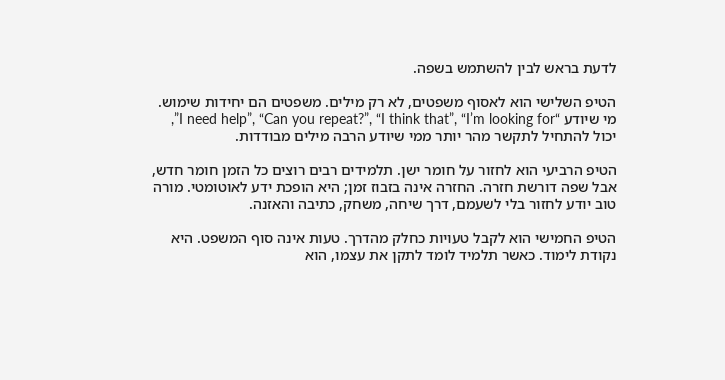לדעת בראש לבין להשתמש בשפה.

הטיפ השלישי הוא לאסוף משפטים, לא רק מילים. משפטים הם יחידות שימוש. מי שיודע “I need help”, “Can you repeat?”, “I think that”, “I’m looking for”, יכול להתחיל לתקשר מהר יותר ממי שיודע הרבה מילים מבודדות.

הטיפ הרביעי הוא לחזור על חומר ישן. תלמידים רבים רוצים כל הזמן חומר חדש, אבל שפה דורשת חזרה. החזרה אינה בזבוז זמן; היא הופכת ידע לאוטומטי. מורה טוב יודע לחזור בלי לשעמם, דרך שיחה, משחק, כתיבה והאזנה.

הטיפ החמישי הוא לקבל טעויות כחלק מהדרך. טעות אינה סוף המשפט. היא נקודת לימוד. כאשר תלמיד לומד לתקן את עצמו, הוא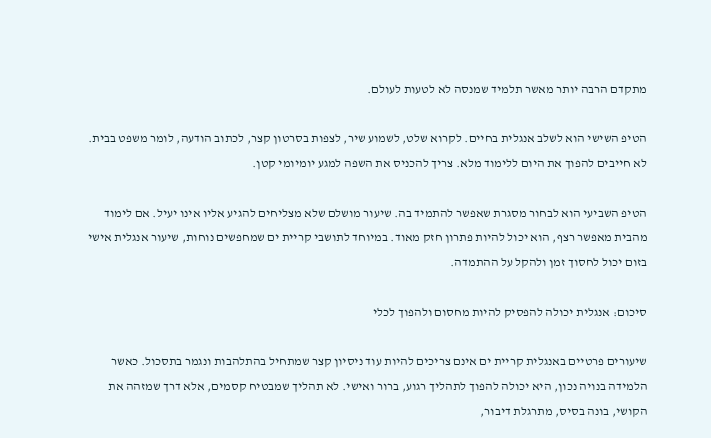מתקדם הרבה יותר מאשר תלמיד שמנסה לא לטעות לעולם.

הטיפ השישי הוא לשלב אנגלית בחיים. לקרוא שלט, לשמוע שיר, לצפות בסרטון קצר, לכתוב הודעה, לומר משפט בבית. לא חייבים להפוך את היום ללימוד מלא. צריך להכניס את השפה למגע יומיומי קטן.

הטיפ השביעי הוא לבחור מסגרת שאפשר להתמיד בה. שיעור מושלם שלא מצליחים להגיע אליו אינו יעיל. אם לימוד מהבית מאפשר רצף, הוא יכול להיות פתרון חזק מאוד. במיוחד לתושבי קריית ים שמחפשים נוחות, שיעור אנגלית אישי בזום יכול לחסוך זמן ולהקל על ההתמדה.

סיכום: אנגלית יכולה להפסיק להיות מחסום ולהפוך לכלי

שיעורים פרטיים באנגלית קריית ים אינם צריכים להיות עוד ניסיון קצר שמתחיל בהתלהבות ונגמר בתסכול. כאשר הלמידה בנויה נכון, היא יכולה להפוך לתהליך רגוע, ברור ואישי. לא תהליך שמבטיח קסמים, אלא דרך שמזהה את הקושי, בונה בסיס, מתרגלת דיבור,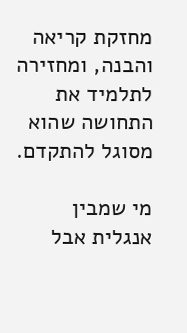מחזקת קריאה והבנה, ומחזירה לתלמיד את התחושה שהוא מסוגל להתקדם.

מי שמבין אנגלית אבל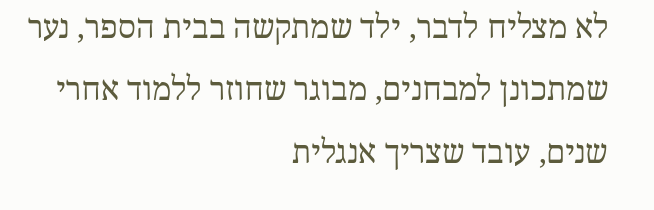לא מצליח לדבר, ילד שמתקשה בבית הספר, נער שמתכונן למבחנים, מבוגר שחוזר ללמוד אחרי שנים, עובד שצריך אנגלית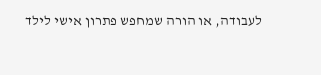לעבודה, או הורה שמחפש פתרון אישי לילד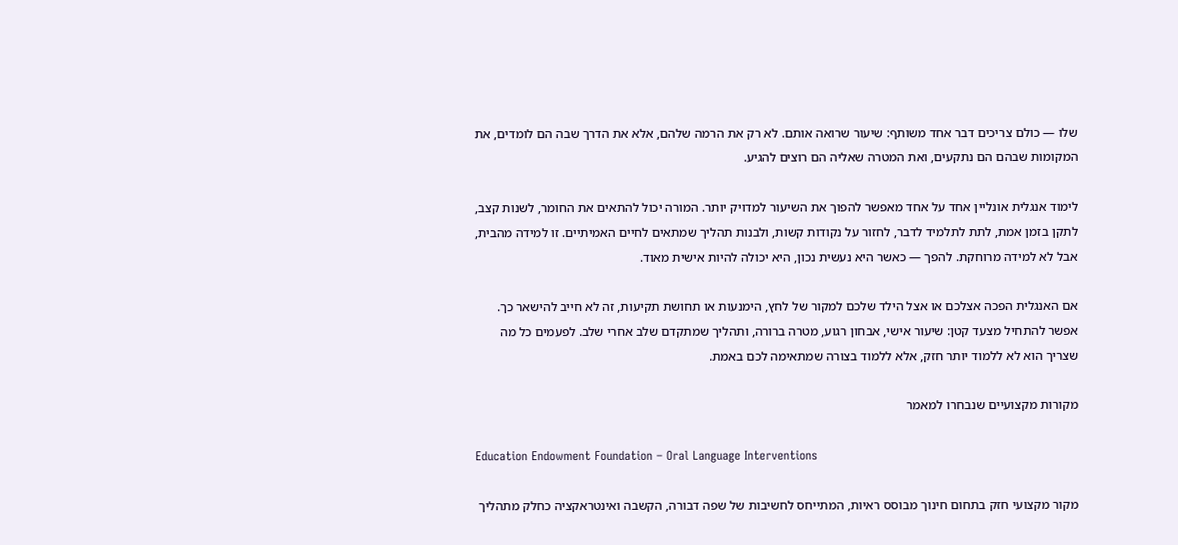שלו — כולם צריכים דבר אחד משותף: שיעור שרואה אותם. לא רק את הרמה שלהם, אלא את הדרך שבה הם לומדים, את המקומות שבהם הם נתקעים, ואת המטרה שאליה הם רוצים להגיע.

לימוד אנגלית אונליין אחד על אחד מאפשר להפוך את השיעור למדויק יותר. המורה יכול להתאים את החומר, לשנות קצב, לתקן בזמן אמת, לתת לתלמיד לדבר, לחזור על נקודות קשות, ולבנות תהליך שמתאים לחיים האמיתיים. זו למידה מהבית, אבל לא למידה מרוחקת. להפך — כאשר היא נעשית נכון, היא יכולה להיות אישית מאוד.

אם האנגלית הפכה אצלכם או אצל הילד שלכם למקור של לחץ, הימנעות או תחושת תקיעות, זה לא חייב להישאר כך. אפשר להתחיל מצעד קטן: שיעור אישי, אבחון רגוע, מטרה ברורה, ותהליך שמתקדם שלב אחרי שלב. לפעמים כל מה שצריך הוא לא ללמוד יותר חזק, אלא ללמוד בצורה שמתאימה לכם באמת.

מקורות מקצועיים שנבחרו למאמר

Education Endowment Foundation – Oral Language Interventions

מקור מקצועי חזק בתחום חינוך מבוסס ראיות, המתייחס לחשיבות של שפה דבורה, הקשבה ואינטראקציה כחלק מתהליך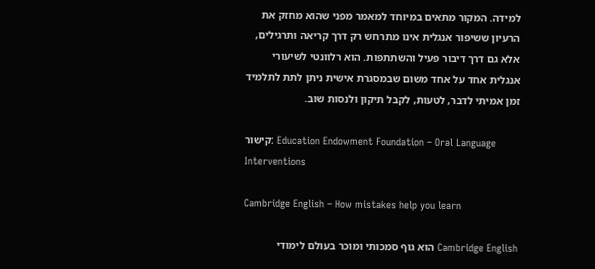למידה. המקור מתאים במיוחד למאמר מפני שהוא מחזק את הרעיון ששיפור אנגלית אינו מתרחש רק דרך קריאה ותרגילים, אלא גם דרך דיבור פעיל והשתתפות. הוא רלוונטי לשיעורי אנגלית אחד על אחד משום שבמסגרת אישית ניתן לתת לתלמיד זמן אמיתי לדבר, לטעות, לקבל תיקון ולנסות שוב.

קישור: Education Endowment Foundation – Oral Language Interventions

Cambridge English – How mistakes help you learn

Cambridge English הוא גוף סמכותי ומוכר בעולם לימודי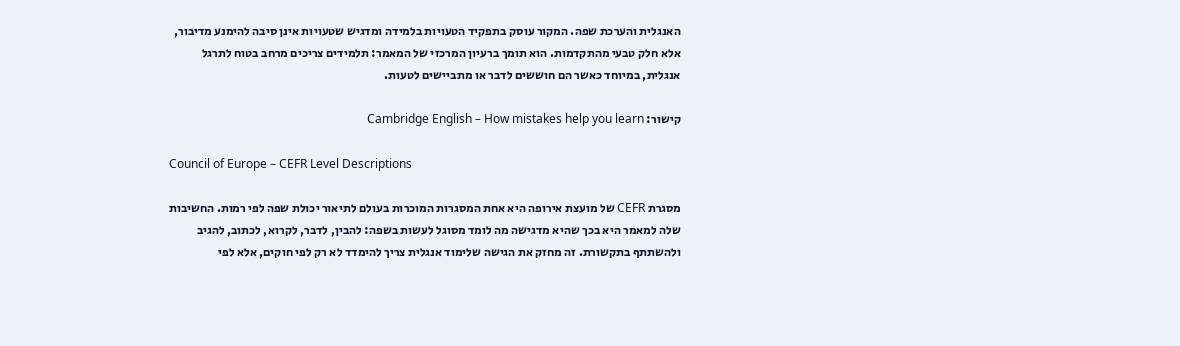האנגלית והערכת שפה. המקור עוסק בתפקיד הטעויות בלמידה ומדגיש שטעויות אינן סיבה להימנע מדיבור, אלא חלק טבעי מהתקדמות. הוא תומך ברעיון המרכזי של המאמר: תלמידים צריכים מרחב בטוח לתרגל אנגלית, במיוחד כאשר הם חוששים לדבר או מתביישים לטעות.

קישור: Cambridge English – How mistakes help you learn

Council of Europe – CEFR Level Descriptions

מסגרת CEFR של מועצת אירופה היא אחת המסגרות המוכרות בעולם לתיאור יכולת שפה לפי רמות. החשיבות שלה למאמר היא בכך שהיא מדגישה מה לומד מסוגל לעשות בשפה: להבין, לדבר, לקרוא, לכתוב, להגיב ולהשתתף בתקשורת. זה מחזק את הגישה שלימוד אנגלית צריך להימדד לא רק לפי חוקים, אלא לפי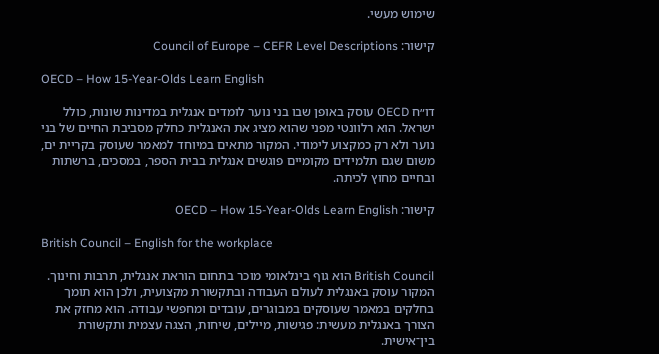שימוש מעשי.

קישור: Council of Europe – CEFR Level Descriptions

OECD – How 15-Year-Olds Learn English

דו״ח OECD עוסק באופן שבו בני נוער לומדים אנגלית במדינות שונות, כולל ישראל. הוא רלוונטי מפני שהוא מציג את האנגלית כחלק מסביבת החיים של בני נוער ולא רק כמקצוע לימודי. המקור מתאים במיוחד למאמר שעוסק בקריית ים, משום שגם תלמידים מקומיים פוגשים אנגלית בבית הספר, במסכים, ברשתות ובחיים מחוץ לכיתה.

קישור: OECD – How 15-Year-Olds Learn English

British Council – English for the workplace

British Council הוא גוף בינלאומי מוכר בתחום הוראת אנגלית, תרבות וחינוך. המקור עוסק באנגלית לעולם העבודה ובתקשורת מקצועית, ולכן הוא תומך בחלקים במאמר שעוסקים במבוגרים, עובדים ומחפשי עבודה. הוא מחזק את הצורך באנגלית מעשית: פגישות, מיילים, שיחות, הצגה עצמית ותקשורת בין־אישית.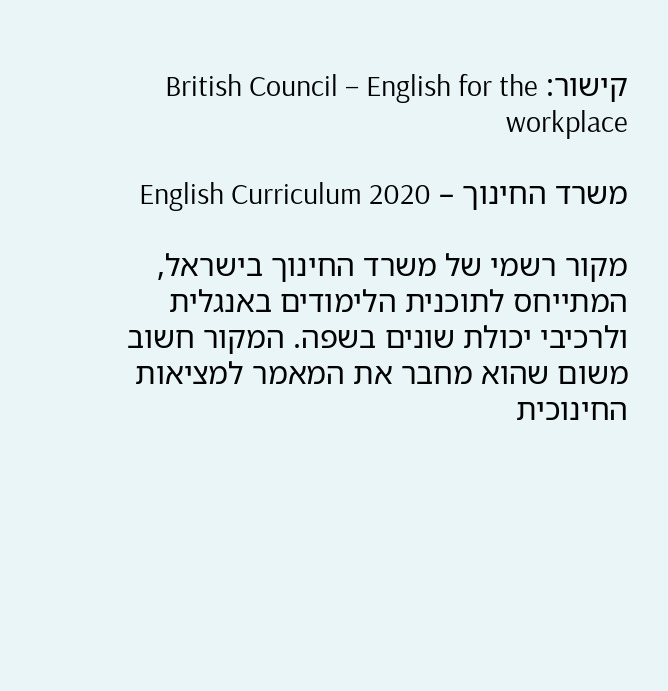קישור: British Council – English for the workplace

משרד החינוך – English Curriculum 2020

מקור רשמי של משרד החינוך בישראל, המתייחס לתוכנית הלימודים באנגלית ולרכיבי יכולת שונים בשפה. המקור חשוב משום שהוא מחבר את המאמר למציאות החינוכית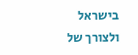בישראל ולצורך של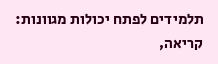תלמידים לפתח יכולות מגוונות: קריאה,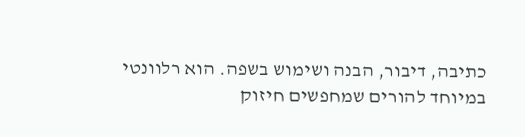כתיבה, דיבור, הבנה ושימוש בשפה. הוא רלוונטי במיוחד להורים שמחפשים חיזוק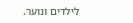לילדים ונוער.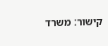קישור: משרד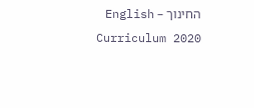החינוך – English Curriculum 2020